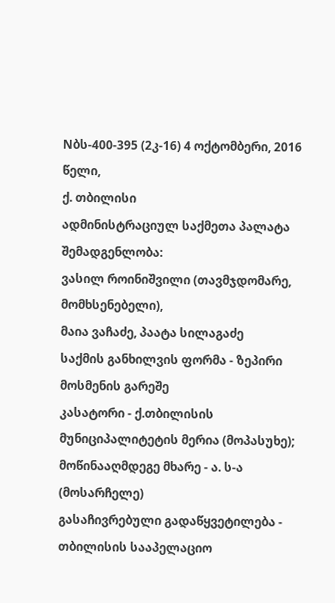Nბს-400-395 (2კ-16) 4 ოქტომბერი, 2016 წელი,
ქ. თბილისი
ადმინისტრაციულ საქმეთა პალატა
შემადგენლობა:
ვასილ როინიშვილი (თავმჯდომარე, მომხსენებელი),
მაია ვაჩაძე, პაატა სილაგაძე
საქმის განხილვის ფორმა - ზეპირი მოსმენის გარეშე
კასატორი - ქ.თბილისის მუნიციპალიტეტის მერია (მოპასუხე);
მოწინააღმდეგე მხარე - ა. ს-ა (მოსარჩელე)
გასაჩივრებული გადაწყვეტილება - თბილისის სააპელაციო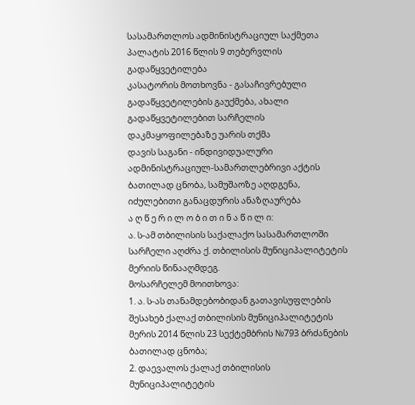სასამართლოს ადმინისტრაციულ საქმეთა პალატის 2016 წლის 9 თებერვლის გადაწყვეტილება
კასატორის მოთხოვნა - გასაჩივრებული გადაწყვეტილების გაუქმება, ახალი გადაწყვეტილებით სარჩელის დაკმაყოფილებაზე უარის თქმა
დავის საგანი - ინდივიდუალური ადმინისტრაციულ-სამართლებრივი აქტის ბათილად ცნობა, სამუშაოზე აღდგენა, იძულებითი განაცდურის ანაზღაურება
ა ღ წ ე რ ი ლ ო ბ ი თ ი ნ ა წ ი ლ ი:
ა. ს-ამ თბილისის საქალაქო სასამართლოში სარჩელი აღძრა ქ. თბილისის მუნიციპალიტეტის მერიის წინააღმდეგ.
მოსარჩელემ მოითხოვა:
1. ა. ს-ას თანამდებობიდან გათავისუფლების შესახებ ქალაქ თბილისის მუნიციპალიტეტის მერის 2014 წლის 23 სექტემბრის №793 ბრძანების ბათილად ცნობა;
2. დაევალოს ქალაქ თბილისის მუნიციპალიტეტის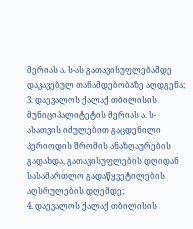მერიას ა. ს-ას გათავისუფლებამდე დაკავებულ თანამდებობაზე აღდგენა;
3. დაევალოს ქალაქ თბილისის მუნიციპალიტეტის მერიას ა. ს-ასათვის იძულებით გაცდენილი პერიოდის შრომის ანაზღაურების გადახდა, გათავისუფლების დღიდან სასამართლო გადაწყვეტილების აღსრულების დღემდე;
4. დაევალოს ქალაქ თბილისის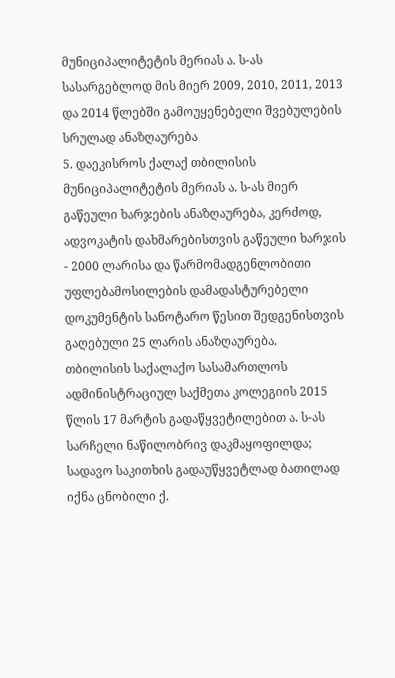მუნიციპალიტეტის მერიას ა. ს-ას სასარგებლოდ მის მიერ 2009, 2010, 2011, 2013 და 2014 წლებში გამოუყენებელი შვებულების სრულად ანაზღაურება
5. დაეკისროს ქალაქ თბილისის მუნიციპალიტეტის მერიას ა. ს-ას მიერ გაწეული ხარჯების ანაზღაურება, კერძოდ, ადვოკატის დახმარებისთვის გაწეული ხარჯის - 2000 ლარისა და წარმომადგენლობითი უფლებამოსილების დამადასტურებელი დოკუმენტის სანოტარო წესით შედგენისთვის გაღებული 25 ლარის ანაზღაურება.
თბილისის საქალაქო სასამართლოს ადმინისტრაციულ საქმეთა კოლეგიის 2015 წლის 17 მარტის გადაწყვეტილებით ა. ს-ას სარჩელი ნაწილობრივ დაკმაყოფილდა; სადავო საკითხის გადაუწყვეტლად ბათილად იქნა ცნობილი ქ.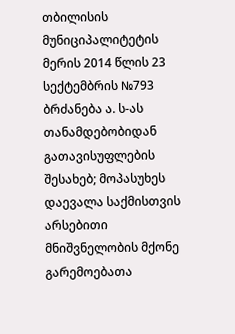თბილისის მუნიციპალიტეტის მერის 2014 წლის 23 სექტემბრის №793 ბრძანება ა. ს-ას თანამდებობიდან გათავისუფლების შესახებ; მოპასუხეს დაევალა საქმისთვის არსებითი მნიშვნელობის მქონე გარემოებათა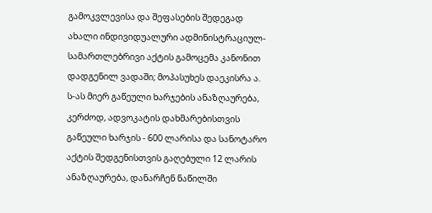გამოკვლევისა და შეფასების შედეგად ახალი ინდივიდუალური ადმინისტრაციულ-სამართლებრივი აქტის გამოცემა კანონით დადგენილ ვადაში; მოპასუხეს დაეკისრა ა. ს-ას მიერ გაწეული ხარჯების ანაზღაურება, კერძოდ, ადვოკატის დახმარებისთვის გაწეული ხარჯის - 600 ლარისა და სანოტარო აქტის შედგენისთვის გაღებული 12 ლარის ანაზღაურება, დანარჩენ ნაწილში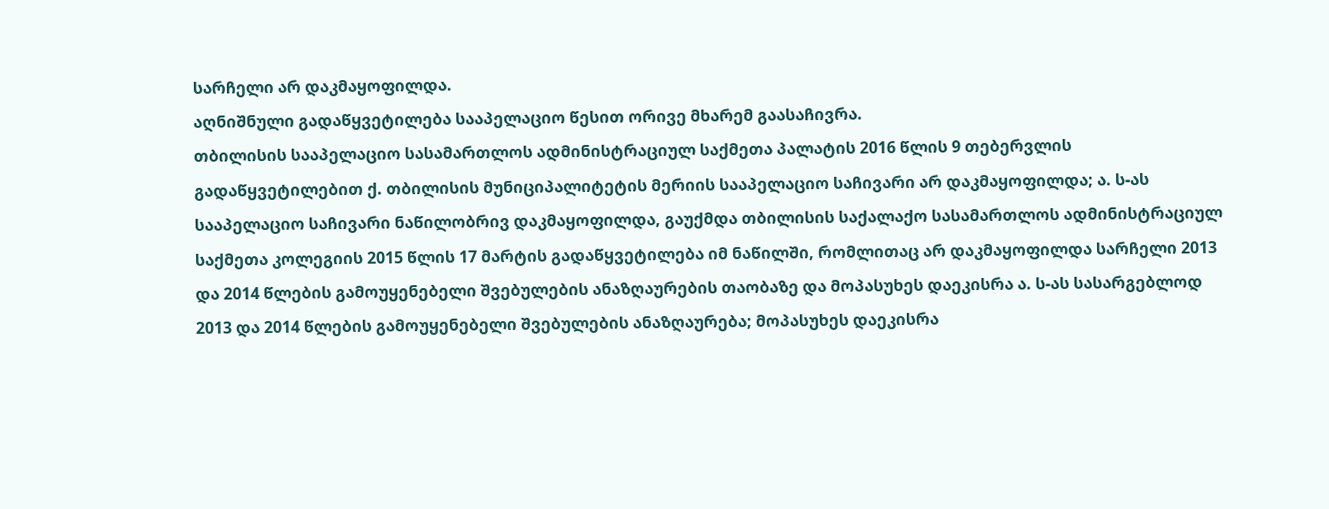სარჩელი არ დაკმაყოფილდა.
აღნიშნული გადაწყვეტილება სააპელაციო წესით ორივე მხარემ გაასაჩივრა.
თბილისის სააპელაციო სასამართლოს ადმინისტრაციულ საქმეთა პალატის 2016 წლის 9 თებერვლის გადაწყვეტილებით ქ. თბილისის მუნიციპალიტეტის მერიის სააპელაციო საჩივარი არ დაკმაყოფილდა; ა. ს-ას სააპელაციო საჩივარი ნაწილობრივ დაკმაყოფილდა, გაუქმდა თბილისის საქალაქო სასამართლოს ადმინისტრაციულ საქმეთა კოლეგიის 2015 წლის 17 მარტის გადაწყვეტილება იმ ნაწილში, რომლითაც არ დაკმაყოფილდა სარჩელი 2013 და 2014 წლების გამოუყენებელი შვებულების ანაზღაურების თაობაზე და მოპასუხეს დაეკისრა ა. ს-ას სასარგებლოდ 2013 და 2014 წლების გამოუყენებელი შვებულების ანაზღაურება; მოპასუხეს დაეკისრა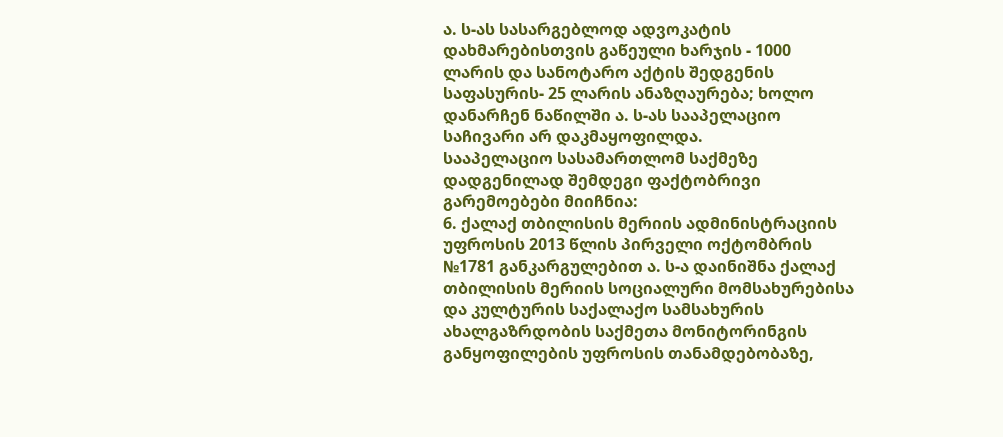ა. ს-ას სასარგებლოდ ადვოკატის დახმარებისთვის გაწეული ხარჯის - 1000 ლარის და სანოტარო აქტის შედგენის საფასურის- 25 ლარის ანაზღაურება; ხოლო დანარჩენ ნაწილში ა. ს-ას სააპელაციო საჩივარი არ დაკმაყოფილდა.
სააპელაციო სასამართლომ საქმეზე დადგენილად შემდეგი ფაქტობრივი გარემოებები მიიჩნია:
6. ქალაქ თბილისის მერიის ადმინისტრაციის უფროსის 2013 წლის პირველი ოქტომბრის №1781 განკარგულებით ა. ს-ა დაინიშნა ქალაქ თბილისის მერიის სოციალური მომსახურებისა და კულტურის საქალაქო სამსახურის ახალგაზრდობის საქმეთა მონიტორინგის განყოფილების უფროსის თანამდებობაზე,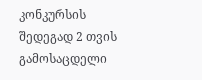კონკურსის შედეგად 2 თვის გამოსაცდელი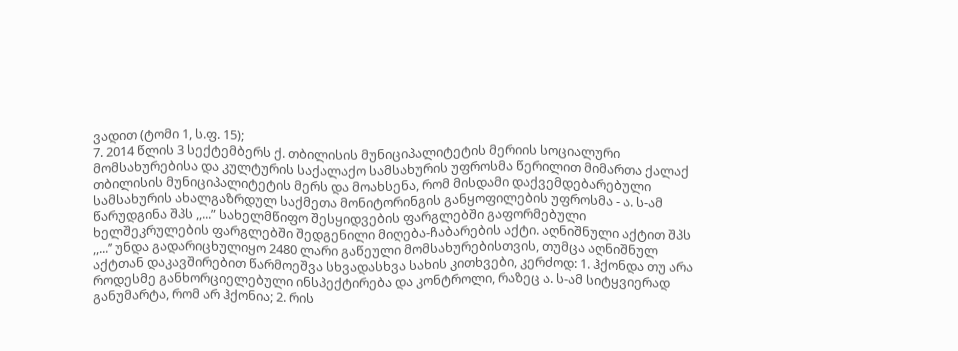ვადით (ტომი 1, ს.ფ. 15);
7. 2014 წლის 3 სექტემბერს ქ. თბილისის მუნიციპალიტეტის მერიის სოციალური მომსახურებისა და კულტურის საქალაქო სამსახურის უფროსმა წერილით მიმართა ქალაქ თბილისის მუნიციპალიტეტის მერს და მოახსენა, რომ მისდამი დაქვემდებარებული სამსახურის ახალგაზრდულ საქმეთა მონიტორინგის განყოფილების უფროსმა - ა. ს-ამ წარუდგინა შპს ,,...” სახელმწიფო შესყიდვების ფარგლებში გაფორმებული ხელშეკრულების ფარგლებში შედგენილი მიღება-ჩაბარების აქტი. აღნიშნული აქტით შპს ,,...’’ უნდა გადარიცხულიყო 2480 ლარი გაწეული მომსახურებისთვის, თუმცა აღნიშნულ აქტთან დაკავშირებით წარმოეშვა სხვადასხვა სახის კითხვები, კერძოდ: 1. ჰქონდა თუ არა როდესმე განხორციელებული ინსპექტირება და კონტროლი, რაზეც ა. ს-ამ სიტყვიერად განუმარტა, რომ არ ჰქონია; 2. რის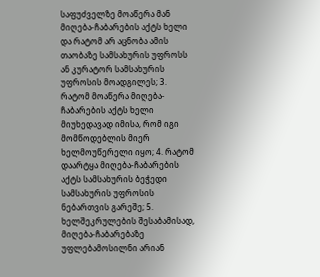საფუძველზე მოაწერა მან მიღება-ჩაბარების აქტს ხელი და რატომ არ აცნობა ამის თაობაზე სამსახურის უფროსს ან კურატორ სამსახურის უფროსის მოადგილეს; 3. რატომ მოაწერა მიღება-ჩაბარების აქტს ხელი მიუხედავად იმისა, რომ იგი მომწოდებლის მიერ ხელმოუწერელი იყო; 4. რატომ დაარტყა მიღება-ჩაბარების აქტს სამსახურის ბეჭედი სამსახურის უფროსის ნებართვის გარეშე; 5. ხელშეკრულების შესაბამისად, მიღება-ჩაბარებაზე უფლებამოსილნი არიან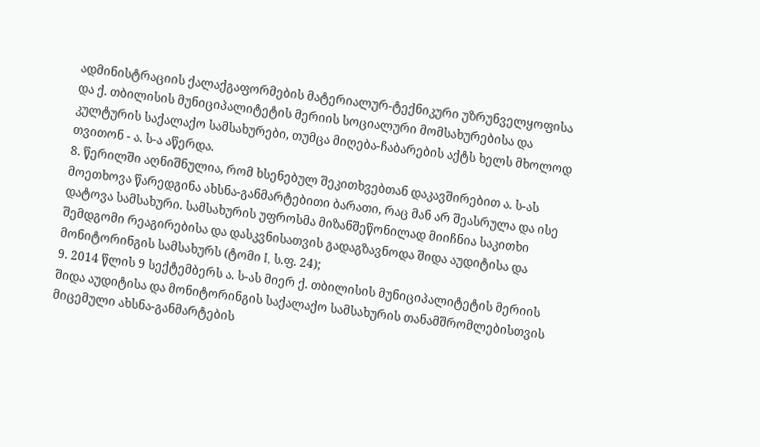ადმინისტრაციის ქალაქგაფორმების მატერიალურ-ტექნიკური უზრუნველყოფისა და ქ. თბილისის მუნიციპალიტეტის მერიის სოციალური მომსახურებისა და კულტურის საქალაქო სამსახურები, თუმცა მიღება-ჩაბარების აქტს ხელს მხოლოდ თვითონ - ა. ს-ა აწერდა.
8. წერილში აღნიშნულია, რომ ხსენებულ შეკითხვებთან დაკავშირებით ა. ს-ას მოეთხოვა წარედგინა ახსნა-განმარტებითი ბარათი, რაც მან არ შეასრულა და ისე დატოვა სამსახური. სამსახურის უფროსმა მიზანშეწონილად მიიჩნია საკითხი შემდგომი რეაგირებისა და დასკვნისათვის გადაგზავნოდა შიდა აუდიტისა და მონიტორინგის სამსახურს (ტომი I, ს.ფ. 24);
9. 2014 წლის 9 სექტემბერს ა. ს-ას მიერ ქ. თბილისის მუნიციპალიტეტის მერიის შიდა აუდიტისა და მონიტორინგის საქალაქო სამსახურის თანამშრომლებისთვის მიცემული ახსნა-განმარტების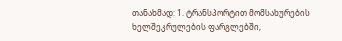თანახმად: 1. ტრანსპორტით მომსახურების ხელშეკრულების ფარგლებში,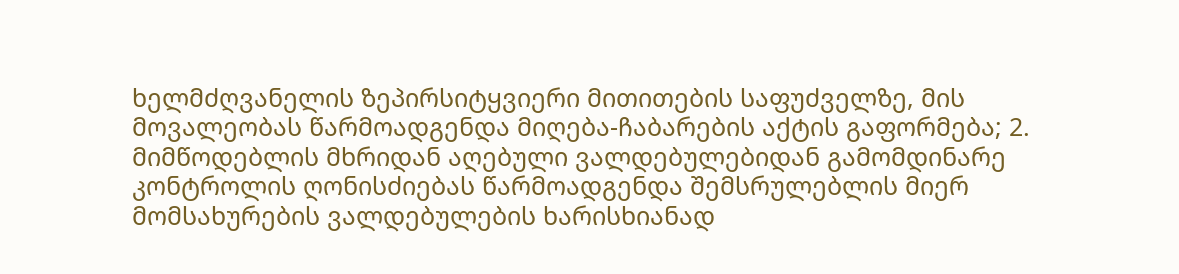ხელმძღვანელის ზეპირსიტყვიერი მითითების საფუძველზე, მის მოვალეობას წარმოადგენდა მიღება-ჩაბარების აქტის გაფორმება; 2. მიმწოდებლის მხრიდან აღებული ვალდებულებიდან გამომდინარე კონტროლის ღონისძიებას წარმოადგენდა შემსრულებლის მიერ მომსახურების ვალდებულების ხარისხიანად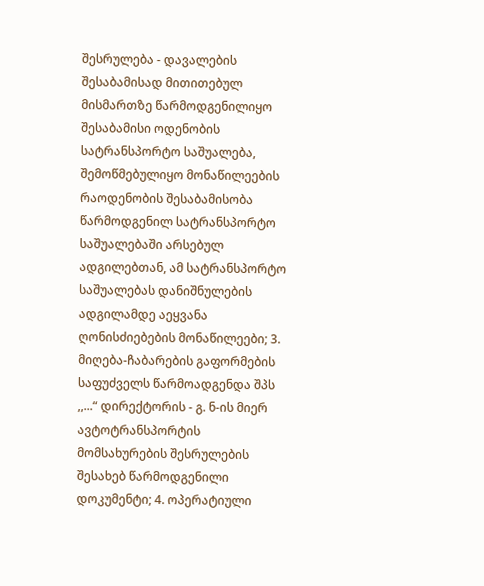შესრულება - დავალების შესაბამისად მითითებულ მისმართზე წარმოდგენილიყო შესაბამისი ოდენობის სატრანსპორტო საშუალება, შემოწმებულიყო მონაწილეების რაოდენობის შესაბამისობა წარმოდგენილ სატრანსპორტო საშუალებაში არსებულ ადგილებთან, ამ სატრანსპორტო საშუალებას დანიშნულების ადგილამდე აეყვანა ღონისძიებების მონაწილეები; 3. მიღება-ჩაბარების გაფორმების საფუძველს წარმოადგენდა შპს ,,...“ დირექტორის - გ. ნ-ის მიერ ავტოტრანსპორტის მომსახურების შესრულების შესახებ წარმოდგენილი დოკუმენტი; 4. ოპერატიული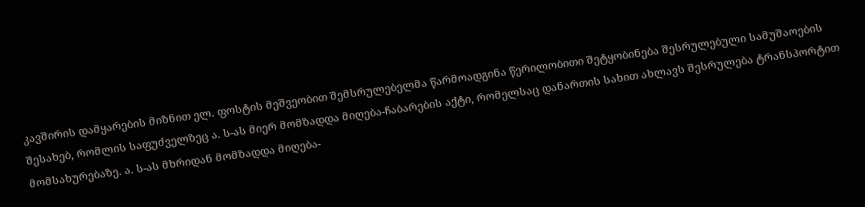კავშირის დამყარების მიზნით ელ. ფოსტის მეშვეობით შემსრულებელმა წარმოადგინა წერილობითი შეტყობინება შესრულებული სამუშაოების შესახებ, რომლის საფუძველზეც ა. ს-ას მიერ მომზადდა მიღება-ჩაბარების აქტი, რომელსაც დანართის სახით ახლავს შესრულება ტრანსპორტით მომსახურებაზე. ა. ს-ას მხრიდან მომზადდა მიღება-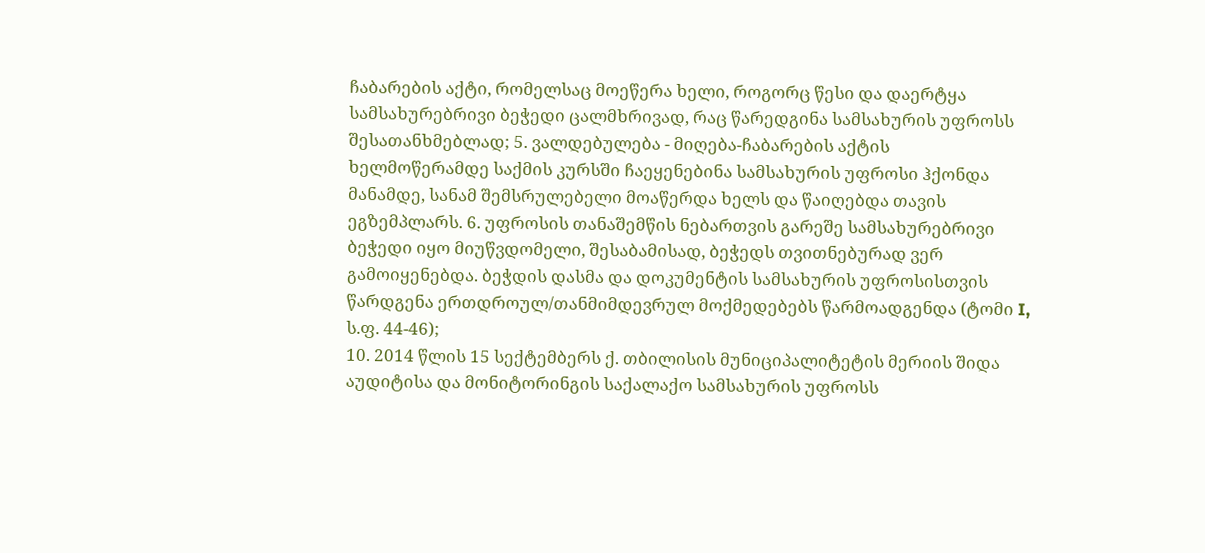ჩაბარების აქტი, რომელსაც მოეწერა ხელი, როგორც წესი და დაერტყა სამსახურებრივი ბეჭედი ცალმხრივად, რაც წარედგინა სამსახურის უფროსს შესათანხმებლად; 5. ვალდებულება - მიღება-ჩაბარების აქტის ხელმოწერამდე საქმის კურსში ჩაეყენებინა სამსახურის უფროსი ჰქონდა მანამდე, სანამ შემსრულებელი მოაწერდა ხელს და წაიღებდა თავის ეგზემპლარს. 6. უფროსის თანაშემწის ნებართვის გარეშე სამსახურებრივი ბეჭედი იყო მიუწვდომელი, შესაბამისად, ბეჭედს თვითნებურად ვერ გამოიყენებდა. ბეჭდის დასმა და დოკუმენტის სამსახურის უფროსისთვის წარდგენა ერთდროულ/თანმიმდევრულ მოქმედებებს წარმოადგენდა (ტომი I, ს.ფ. 44-46);
10. 2014 წლის 15 სექტემბერს ქ. თბილისის მუნიციპალიტეტის მერიის შიდა აუდიტისა და მონიტორინგის საქალაქო სამსახურის უფროსს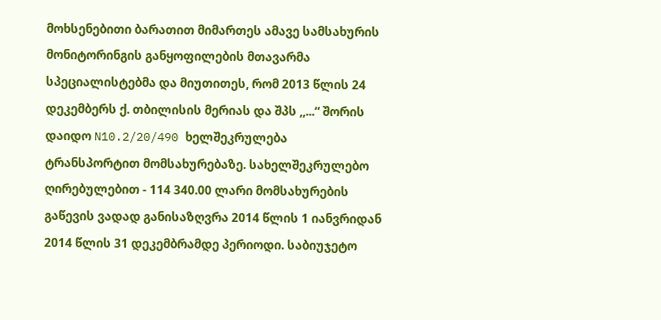მოხსენებითი ბარათით მიმართეს ამავე სამსახურის მონიტორინგის განყოფილების მთავარმა სპეციალისტებმა და მიუთითეს, რომ 2013 წლის 24 დეკემბერს ქ. თბილისის მერიას და შპს ,,...“ შორის დაიდო N10.2/20/490 ხელშეკრულება ტრანსპორტით მომსახურებაზე. სახელშეკრულებო ღირებულებით - 114 340.00 ლარი მომსახურების გაწევის ვადად განისაზღვრა 2014 წლის 1 იანვრიდან 2014 წლის 31 დეკემბრამდე პერიოდი. საბიუჯეტო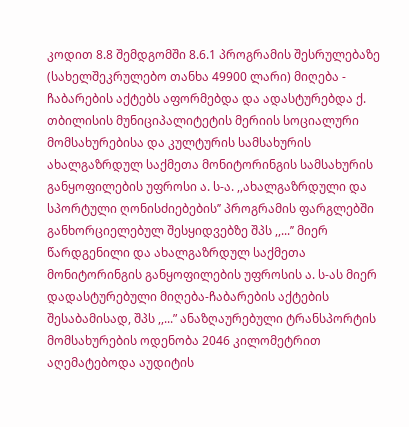კოდით 8.8 შემდგომში 8.6.1 პროგრამის შესრულებაზე (სახელშეკრულებო თანხა 49900 ლარი) მიღება - ჩაბარების აქტებს აფორმებდა და ადასტურებდა ქ. თბილისის მუნიციპალიტეტის მერიის სოციალური მომსახურებისა და კულტურის სამსახურის ახალგაზრდულ საქმეთა მონიტორინგის სამსახურის განყოფილების უფროსი ა. ს-ა. ,,ახალგაზრდული და სპორტული ღონისძიებების’’ პროგრამის ფარგლებში განხორციელებულ შესყიდვებზე შპს ,,...’’ მიერ წარდგენილი და ახალგაზრდულ საქმეთა მონიტორინგის განყოფილების უფროსის ა. ს-ას მიერ დადასტურებული მიღება-ჩაბარების აქტების შესაბამისად, შპს ,,...” ანაზღაურებული ტრანსპორტის მომსახურების ოდენობა 2046 კილომეტრით აღემატებოდა აუდიტის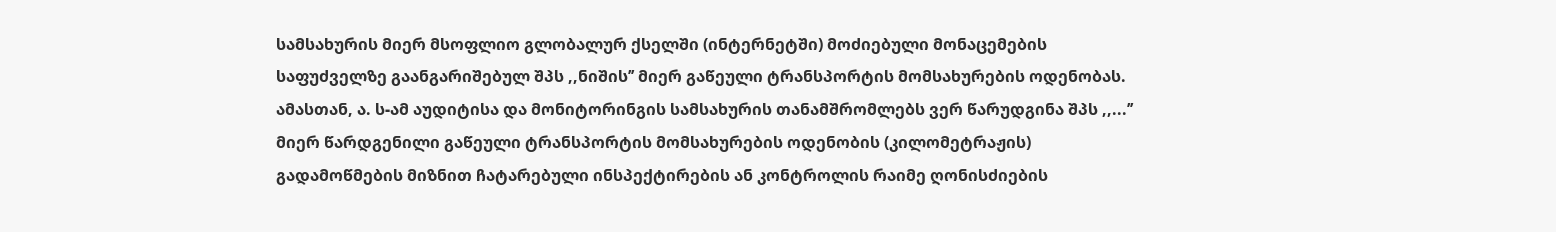სამსახურის მიერ მსოფლიო გლობალურ ქსელში (ინტერნეტში) მოძიებული მონაცემების საფუძველზე გაანგარიშებულ შპს ,,ნიშის’’ მიერ გაწეული ტრანსპორტის მომსახურების ოდენობას. ამასთან, ა. ს-ამ აუდიტისა და მონიტორინგის სამსახურის თანამშრომლებს ვერ წარუდგინა შპს ,,...’’ მიერ წარდგენილი გაწეული ტრანსპორტის მომსახურების ოდენობის (კილომეტრაჟის) გადამოწმების მიზნით ჩატარებული ინსპექტირების ან კონტროლის რაიმე ღონისძიების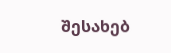შესახებ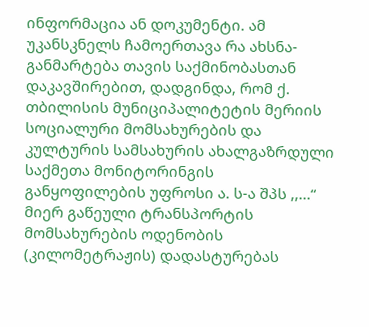ინფორმაცია ან დოკუმენტი. ამ უკანსკნელს ჩამოერთავა რა ახსნა-განმარტება თავის საქმინობასთან დაკავშირებით, დადგინდა, რომ ქ. თბილისის მუნიციპალიტეტის მერიის სოციალური მომსახურების და კულტურის სამსახურის ახალგაზრდული საქმეთა მონიტორინგის განყოფილების უფროსი ა. ს-ა შპს ,,...“ მიერ გაწეული ტრანსპორტის მომსახურების ოდენობის (კილომეტრაჟის) დადასტურებას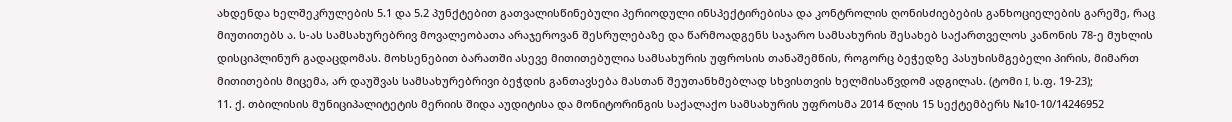ახდენდა ხელშეკრულების 5.1 და 5.2 პუნქტებით გათვალისწინებული პერიოდული ინსპექტირებისა და კონტროლის ღონისძიებების განხოციელების გარეშე, რაც მიუთითებს ა. ს-ას სამსახურებრივ მოვალეობათა არაჯეროვან შესრულებაზე და წარმოადგენს საჯარო სამსახურის შესახებ საქართველოს კანონის 78-ე მუხლის დისციპლინურ გადაცდომას. მოხსენებით ბარათში ასევე მითითებულია სამსახურის უფროსის თანაშემწის, როგორც ბეჭედზე პასუხისმგებელი პირის, მიმართ მითითების მიცემა, არ დაუშვას სამსახურებრივი ბეჭდის განთავსება მასთან შეუთანხმებლად სხვისთვის ხელმისაწვდომ ადგილას. (ტომი I, ს.ფ. 19-23);
11. ქ. თბილისის მუნიციპალიტეტის მერიის შიდა აუდიტისა და მონიტორინგის საქალაქო სამსახურის უფროსმა 2014 წლის 15 სექტემბერს №10-10/14246952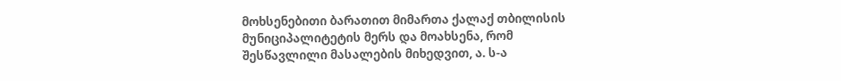მოხსენებითი ბარათით მიმართა ქალაქ თბილისის მუნიციპალიტეტის მერს და მოახსენა, რომ შესწავლილი მასალების მიხედვით, ა. ს-ა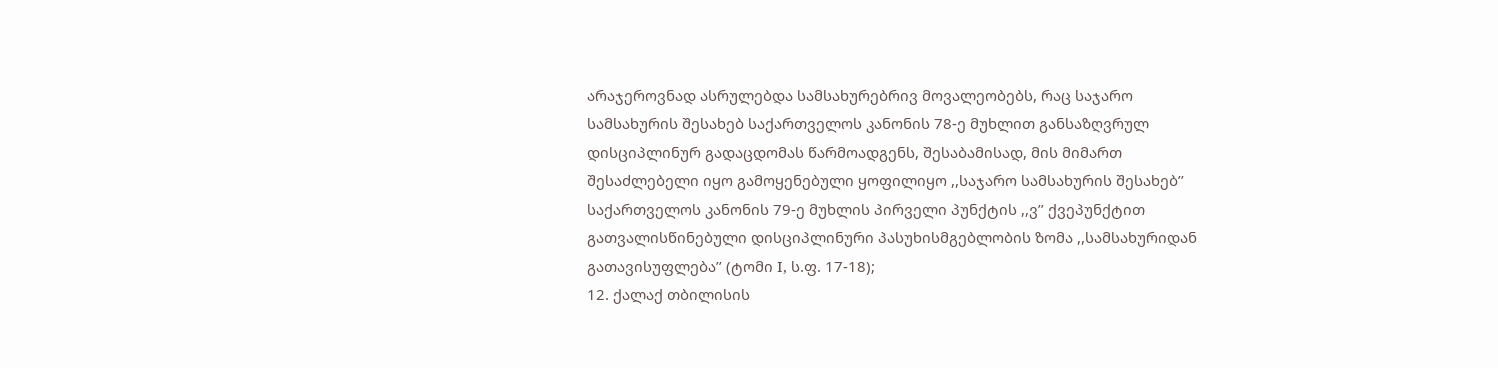არაჯეროვნად ასრულებდა სამსახურებრივ მოვალეობებს, რაც საჯარო სამსახურის შესახებ საქართველოს კანონის 78-ე მუხლით განსაზღვრულ დისციპლინურ გადაცდომას წარმოადგენს, შესაბამისად, მის მიმართ შესაძლებელი იყო გამოყენებული ყოფილიყო ,,საჯარო სამსახურის შესახებ’’ საქართველოს კანონის 79-ე მუხლის პირველი პუნქტის ,,ვ’’ ქვეპუნქტით გათვალისწინებული დისციპლინური პასუხისმგებლობის ზომა ,,სამსახურიდან გათავისუფლება’’ (ტომი I, ს.ფ. 17-18);
12. ქალაქ თბილისის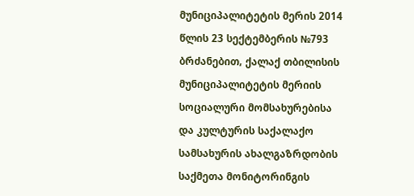მუნიციპალიტეტის მერის 2014 წლის 23 სექტემბერის №793 ბრძანებით, ქალაქ თბილისის მუნიციპალიტეტის მერიის სოციალური მომსახურებისა და კულტურის საქალაქო სამსახურის ახალგაზრდობის საქმეთა მონიტორინგის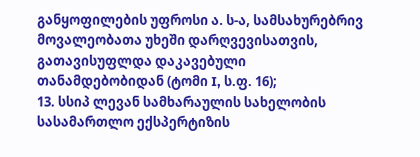განყოფილების უფროსი ა. ს-ა, სამსახურებრივ მოვალეობათა უხეში დარღვევისათვის, გათავისუფლდა დაკავებული თანამდებობიდან (ტომი I, ს.ფ. 16);
13. სსიპ ლევან სამხარაულის სახელობის სასამართლო ექსპერტიზის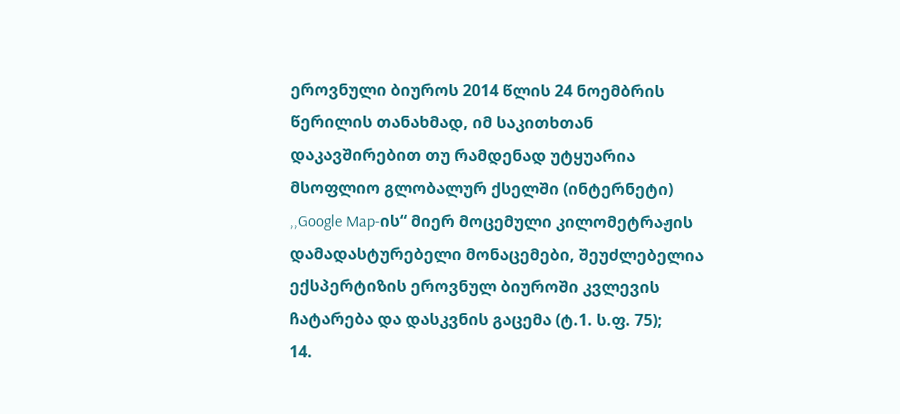ეროვნული ბიუროს 2014 წლის 24 ნოემბრის წერილის თანახმად, იმ საკითხთან დაკავშირებით თუ რამდენად უტყუარია მსოფლიო გლობალურ ქსელში (ინტერნეტი) ,,Google Map-ის“ მიერ მოცემული კილომეტრაჟის დამადასტურებელი მონაცემები, შეუძლებელია ექსპერტიზის ეროვნულ ბიუროში კვლევის ჩატარება და დასკვნის გაცემა (ტ.1. ს.ფ. 75);
14.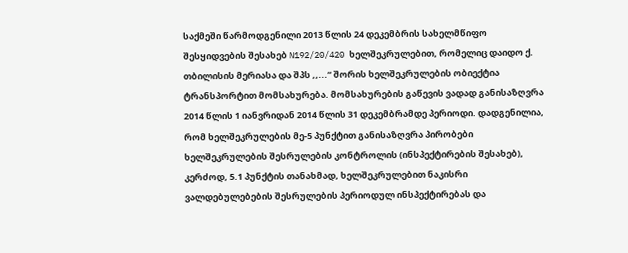საქმეში წარმოდგენილი 2013 წლის 24 დეკემბრის სახელმწიფო შესყიდვების შესახებ N192/20/420 ხელშეკრულებით, რომელიც დაიდო ქ. თბილისის მერიასა და შპს ,,...“ შორის ხელშეკრულების ობიექტია ტრანსპორტით მომსახურება. მომსახურების გაწევის ვადად განისაზღვრა 2014 წლის 1 იანვრიდან 2014 წლის 31 დეკემბრამდე პერიოდი. დადგენილია, რომ ხელშეკრულების მე-5 პუნქტით განისაზღვრა პირობები ხელშეკრულების შესრულების კონტროლის (ინსპექტირების შესახებ), კერძოდ, 5.1 პუნქტის თანახმად, ხელშეკრულებით ნაკისრი ვალდებულებების შესრულების პერიოდულ ინსპექტირებას და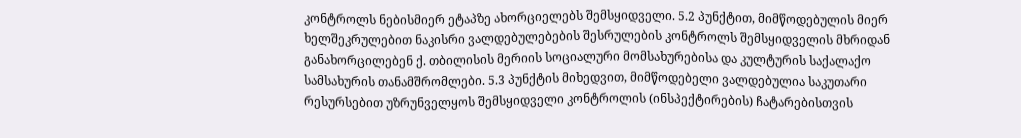კონტროლს ნებისმიერ ეტაპზე ახორციელებს შემსყიდველი. 5.2 პუნქტით, მიმწოდებულის მიერ ხელშეკრულებით ნაკისრი ვალდებულებების შესრულების კონტროლს შემსყიდველის მხრიდან განახორცილებენ ქ. თბილისის მერიის სოციალური მომსახურებისა და კულტურის საქალაქო სამსახურის თანამშრომლები. 5.3 პუნქტის მიხედვით, მიმწოდებელი ვალდებულია საკუთარი რესურსებით უზრუნველყოს შემსყიდველი კონტროლის (ინსპექტირების) ჩატარებისთვის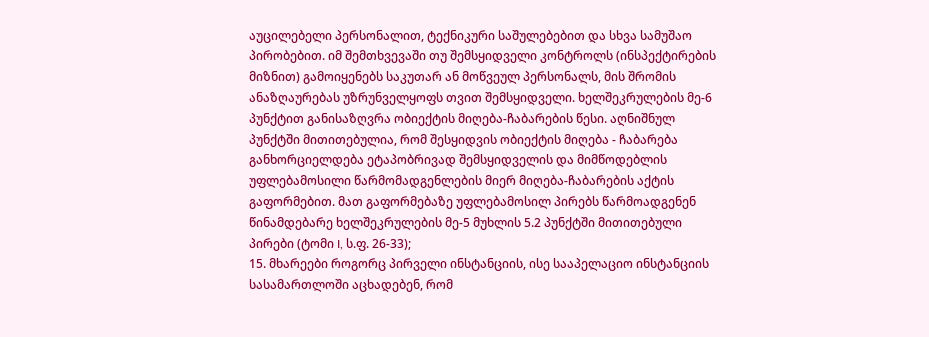აუცილებელი პერსონალით, ტექნიკური საშულებებით და სხვა სამუშაო პირობებით. იმ შემთხვევაში თუ შემსყიდველი კონტროლს (ინსპექტირების მიზნით) გამოიყენებს საკუთარ ან მოწვეულ პერსონალს, მის შრომის ანაზღაურებას უზრუნველყოფს თვით შემსყიდველი. ხელშეკრულების მე-6 პუნქტით განისაზღვრა ობიექტის მიღება-ჩაბარების წესი. აღნიშნულ პუნქტში მითითებულია, რომ შესყიდვის ობიექტის მიღება - ჩაბარება განხორციელდება ეტაპობრივად შემსყიდველის და მიმწოდებლის უფლებამოსილი წარმომადგენლების მიერ მიღება-ჩაბარების აქტის გაფორმებით. მათ გაფორმებაზე უფლებამოსილ პირებს წარმოადგენენ წინამდებარე ხელშეკრულების მე-5 მუხლის 5.2 პუნქტში მითითებული პირები (ტომი I, ს.ფ. 26-33);
15. მხარეები როგორც პირველი ინსტანციის, ისე სააპელაციო ინსტანციის სასამართლოში აცხადებენ, რომ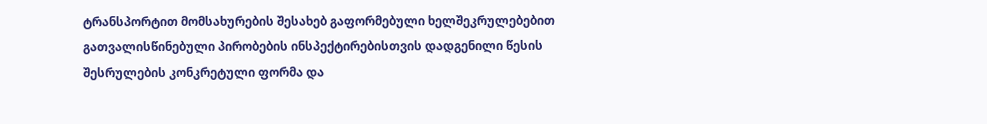ტრანსპორტით მომსახურების შესახებ გაფორმებული ხელშეკრულებებით გათვალისწინებული პირობების ინსპექტირებისთვის დადგენილი წესის შესრულების კონკრეტული ფორმა და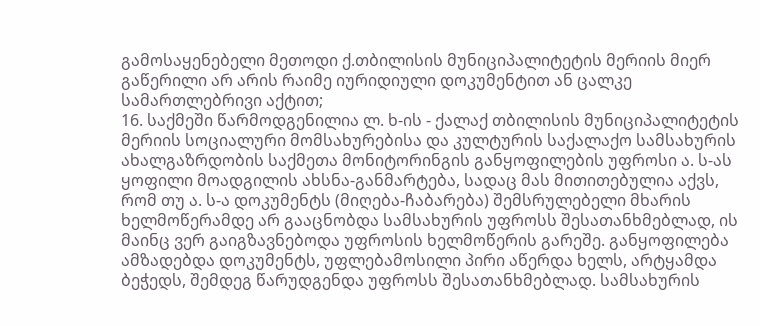გამოსაყენებელი მეთოდი ქ.თბილისის მუნიციპალიტეტის მერიის მიერ გაწერილი არ არის რაიმე იურიდიული დოკუმენტით ან ცალკე სამართლებრივი აქტით;
16. საქმეში წარმოდგენილია ლ. ხ-ის - ქალაქ თბილისის მუნიციპალიტეტის მერიის სოციალური მომსახურებისა და კულტურის საქალაქო სამსახურის ახალგაზრდობის საქმეთა მონიტორინგის განყოფილების უფროსი ა. ს-ას ყოფილი მოადგილის ახსნა-განმარტება, სადაც მას მითითებულია აქვს, რომ თუ ა. ს-ა დოკუმენტს (მიღება-ჩაბარება) შემსრულებელი მხარის ხელმოწერამდე არ გააცნობდა სამსახურის უფროსს შესათანხმებლად, ის მაინც ვერ გაიგზავნებოდა უფროსის ხელმოწერის გარეშე. განყოფილება ამზადებდა დოკუმენტს, უფლებამოსილი პირი აწერდა ხელს, არტყამდა ბეჭედს, შემდეგ წარუდგენდა უფროსს შესათანხმებლად. სამსახურის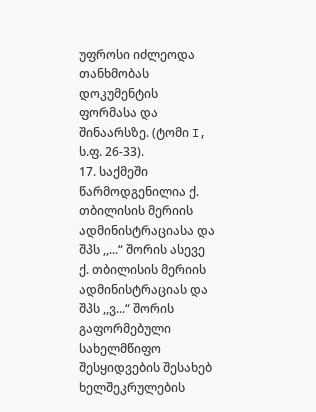უფროსი იძლეოდა თანხმობას დოკუმენტის ფორმასა და შინაარსზე. (ტომი I, ს.ფ. 26-33).
17. საქმეში წარმოდგენილია ქ. თბილისის მერიის ადმინისტრაციასა და შპს ,,...“ შორის ასევე ქ. თბილისის მერიის ადმინისტრაციას და შპს ,,ვ...“ შორის გაფორმებული სახელმწიფო შესყიდვების შესახებ ხელშეკრულების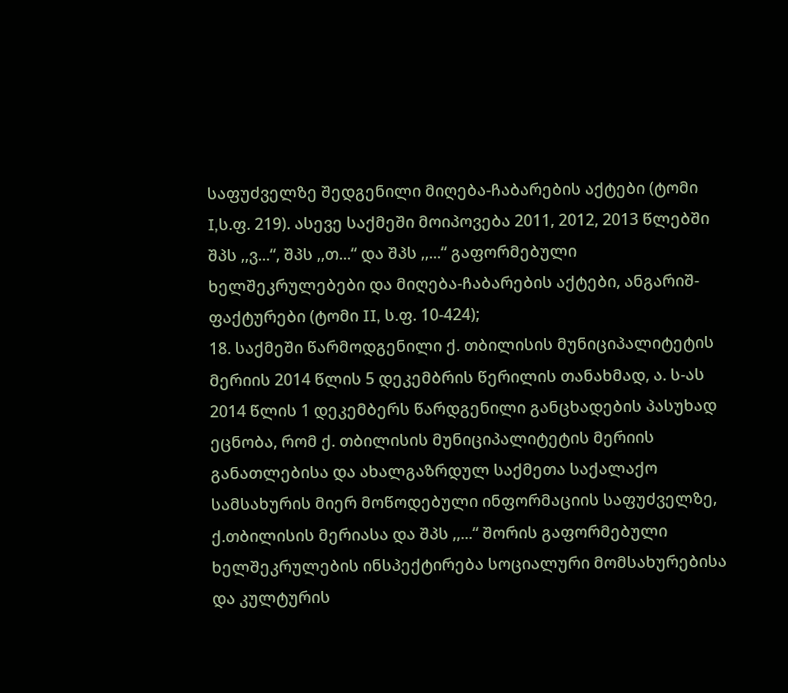საფუძველზე შედგენილი მიღება-ჩაბარების აქტები (ტომი I,ს.ფ. 219). ასევე საქმეში მოიპოვება 2011, 2012, 2013 წლებში შპს ,,ვ...“, შპს ,,თ...“ და შპს ,,...“ გაფორმებული ხელშეკრულებები და მიღება-ჩაბარების აქტები, ანგარიშ-ფაქტურები (ტომი II, ს.ფ. 10-424);
18. საქმეში წარმოდგენილი ქ. თბილისის მუნიციპალიტეტის მერიის 2014 წლის 5 დეკემბრის წერილის თანახმად, ა. ს-ას 2014 წლის 1 დეკემბერს წარდგენილი განცხადების პასუხად ეცნობა, რომ ქ. თბილისის მუნიციპალიტეტის მერიის განათლებისა და ახალგაზრდულ საქმეთა საქალაქო სამსახურის მიერ მოწოდებული ინფორმაციის საფუძველზე, ქ.თბილისის მერიასა და შპს ,,...“ შორის გაფორმებული ხელშეკრულების ინსპექტირება სოციალური მომსახურებისა და კულტურის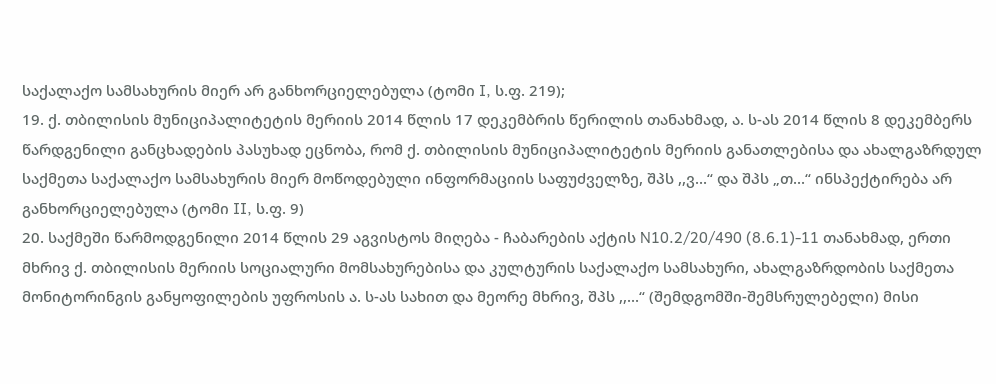საქალაქო სამსახურის მიერ არ განხორციელებულა (ტომი I, ს.ფ. 219);
19. ქ. თბილისის მუნიციპალიტეტის მერიის 2014 წლის 17 დეკემბრის წერილის თანახმად, ა. ს-ას 2014 წლის 8 დეკემბერს წარდგენილი განცხადების პასუხად ეცნობა, რომ ქ. თბილისის მუნიციპალიტეტის მერიის განათლებისა და ახალგაზრდულ საქმეთა საქალაქო სამსახურის მიერ მოწოდებული ინფორმაციის საფუძველზე, შპს ,,ვ...“ და შპს „თ...“ ინსპექტირება არ განხორციელებულა (ტომი II, ს.ფ. 9)
20. საქმეში წარმოდგენილი 2014 წლის 29 აგვისტოს მიღება - ჩაბარების აქტის N10.2/20/490 (8.6.1)-11 თანახმად, ერთი მხრივ ქ. თბილისის მერიის სოციალური მომსახურებისა და კულტურის საქალაქო სამსახური, ახალგაზრდობის საქმეთა მონიტორინგის განყოფილების უფროსის ა. ს-ას სახით და მეორე მხრივ, შპს ,,...“ (შემდგომში-შემსრულებელი) მისი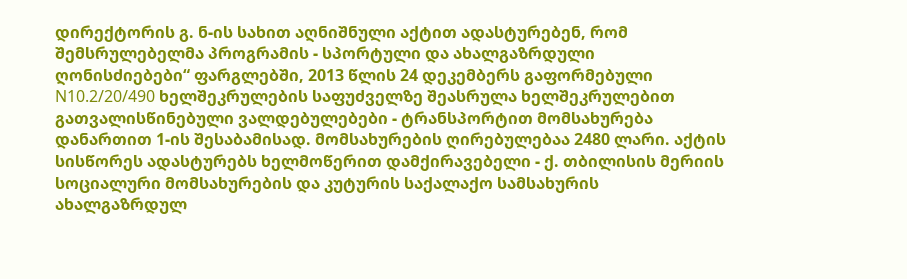დირექტორის გ. ნ-ის სახით აღნიშნული აქტით ადასტურებენ, რომ შემსრულებელმა პროგრამის - სპორტული და ახალგაზრდული ღონისძიებები“ ფარგლებში, 2013 წლის 24 დეკემბერს გაფორმებული N10.2/20/490 ხელშეკრულების საფუძველზე შეასრულა ხელშეკრულებით გათვალისწინებული ვალდებულებები - ტრანსპორტით მომსახურება დანართით 1-ის შესაბამისად. მომსახურების ღირებულებაა 2480 ლარი. აქტის სისწორეს ადასტურებს ხელმოწერით დამქირავებელი - ქ. თბილისის მერიის სოციალური მომსახურების და კუტურის საქალაქო სამსახურის ახალგაზრდულ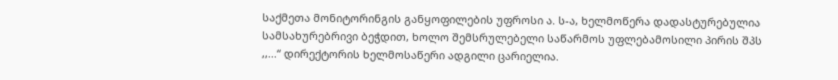საქმეთა მონიტორინგის განყოფილების უფროსი ა. ს-ა, ხელმოწერა დადასტურებულია სამსახურებრივი ბეჭდით, ხოლო შემსრულებელი საწარმოს უფლებამოსილი პირის შპს ,,...“ დირექტორის ხელმოსაწერი ადგილი ცარიელია.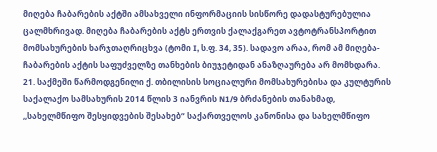მიღება ჩაბარების აქტში ამსახველი ინფორმაციის სისწორე დადასტურებულია ცალმხრივად. მიღება ჩაბარების აქტს ერთვის ქალაქგარეთ ავტოტრანსპორტით მომსახურების ხარჯთაღრიცხვა (ტომი I, ს.ფ. 34, 35). სადავო არაა, რომ ამ მიღება-ჩაბარების აქტის საფუძველზე თანხების ბიუჯეტიდან ანაზღაურება არ მომხდარა.
21. საქმეში წარმოდგენილი ქ. თბილისის სოციალური მომსახურებისა და კულტურის საქალაქო სამსახურის 2014 წლის 3 იანვრის N1/9 ბრძანების თანახმად, ,,სახელმწიფო შესყიდვების შესახებ“ საქართველოს კანონისა და სახელმწიფო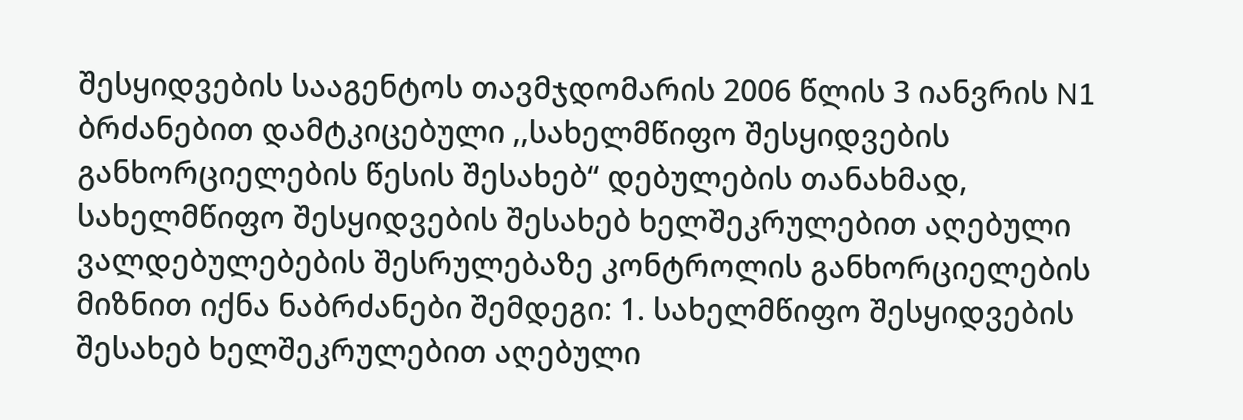შესყიდვების სააგენტოს თავმჯდომარის 2006 წლის 3 იანვრის N1 ბრძანებით დამტკიცებული ,,სახელმწიფო შესყიდვების განხორციელების წესის შესახებ“ დებულების თანახმად, სახელმწიფო შესყიდვების შესახებ ხელშეკრულებით აღებული ვალდებულებების შესრულებაზე კონტროლის განხორციელების მიზნით იქნა ნაბრძანები შემდეგი: 1. სახელმწიფო შესყიდვების შესახებ ხელშეკრულებით აღებული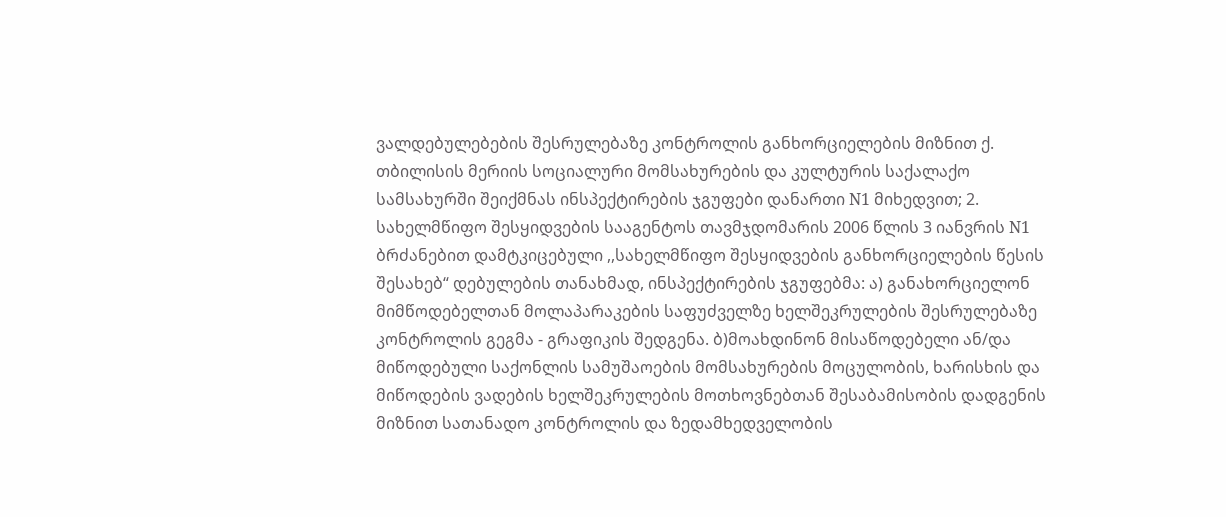ვალდებულებების შესრულებაზე კონტროლის განხორციელების მიზნით ქ. თბილისის მერიის სოციალური მომსახურების და კულტურის საქალაქო სამსახურში შეიქმნას ინსპექტირების ჯგუფები დანართი N1 მიხედვით; 2. სახელმწიფო შესყიდვების სააგენტოს თავმჯდომარის 2006 წლის 3 იანვრის N1 ბრძანებით დამტკიცებული ,,სახელმწიფო შესყიდვების განხორციელების წესის შესახებ“ დებულების თანახმად, ინსპექტირების ჯგუფებმა: ა) განახორციელონ მიმწოდებელთან მოლაპარაკების საფუძველზე ხელშეკრულების შესრულებაზე კონტროლის გეგმა - გრაფიკის შედგენა. ბ)მოახდინონ მისაწოდებელი ან/და მიწოდებული საქონლის სამუშაოების მომსახურების მოცულობის, ხარისხის და მიწოდების ვადების ხელშეკრულების მოთხოვნებთან შესაბამისობის დადგენის მიზნით სათანადო კონტროლის და ზედამხედველობის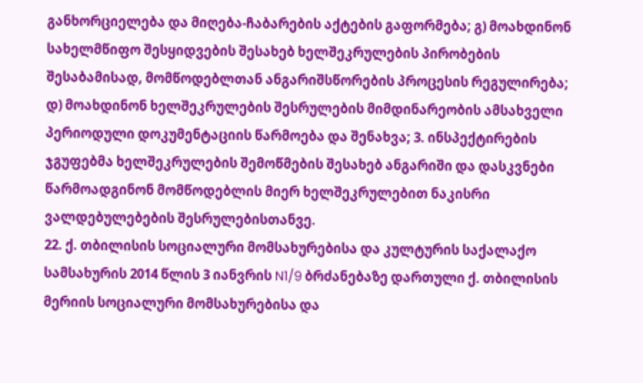განხორციელება და მიღება-ჩაბარების აქტების გაფორმება; გ) მოახდინონ სახელმწიფო შესყიდვების შესახებ ხელშეკრულების პირობების შესაბამისად, მომწოდებლთან ანგარიშსწორების პროცესის რეგულირება; დ) მოახდინონ ხელშეკრულების შესრულების მიმდინარეობის ამსახველი პერიოდული დოკუმენტაციის წარმოება და შენახვა; 3. ინსპექტირების ჯგუფებმა ხელშეკრულების შემოწმების შესახებ ანგარიში და დასკვნები წარმოადგინონ მომწოდებლის მიერ ხელშეკრულებით ნაკისრი ვალდებულებების შესრულებისთანვე.
22. ქ. თბილისის სოციალური მომსახურებისა და კულტურის საქალაქო სამსახურის 2014 წლის 3 იანვრის N1/9 ბრძანებაზე დართული ქ. თბილისის მერიის სოციალური მომსახურებისა და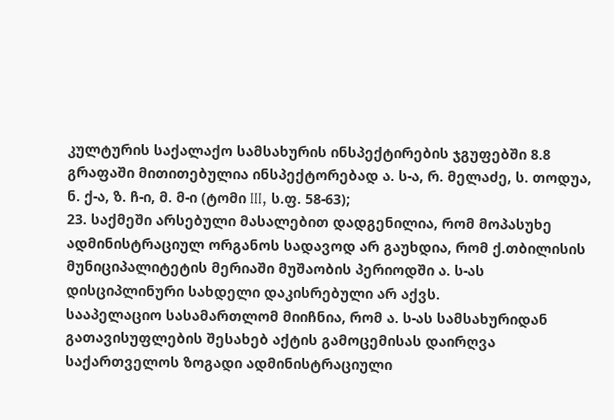კულტურის საქალაქო სამსახურის ინსპექტირების ჯგუფებში 8.8 გრაფაში მითითებულია ინსპექტორებად ა. ს-ა, რ. მელაძე, ს. თოდუა, ნ. ქ-ა, ზ. ჩ-ი, მ. მ-ი (ტომი III, ს.ფ. 58-63);
23. საქმეში არსებული მასალებით დადგენილია, რომ მოპასუხე ადმინისტრაციულ ორგანოს სადავოდ არ გაუხდია, რომ ქ.თბილისის მუნიციპალიტეტის მერიაში მუშაობის პერიოდში ა. ს-ას დისციპლინური სახდელი დაკისრებული არ აქვს.
სააპელაციო სასამართლომ მიიჩნია, რომ ა. ს-ას სამსახურიდან გათავისუფლების შესახებ აქტის გამოცემისას დაირღვა საქართველოს ზოგადი ადმინისტრაციული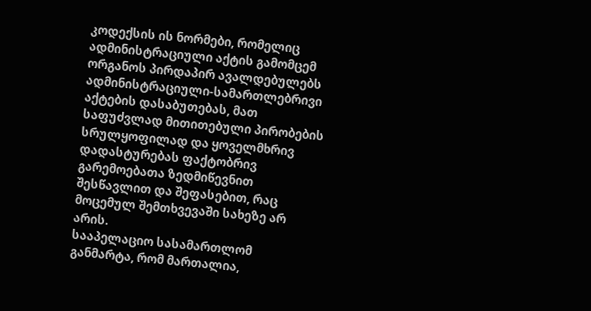კოდექსის ის ნორმები, რომელიც ადმინისტრაციული აქტის გამომცემ ორგანოს პირდაპირ ავალდებულებს ადმინისტრაციული-სამართლებრივი აქტების დასაბუთებას, მათ საფუძვლად მითითებული პირობების სრულყოფილად და ყოველმხრივ დადასტურებას ფაქტობრივ გარემოებათა ზედმიწევნით შესწავლით და შეფასებით, რაც მოცემულ შემთხვევაში სახეზე არ არის.
სააპელაციო სასამართლომ განმარტა, რომ მართალია,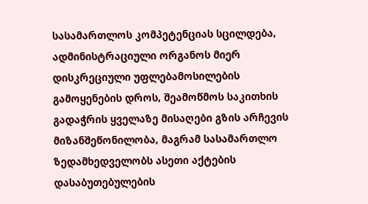სასამართლოს კომპეტენციას სცილდება, ადმინისტრაციული ორგანოს მიერ დისკრეციული უფლებამოსილების გამოყენების დროს, შეამოწმოს საკითხის გადაჭრის ყველაზე მისაღები გზის არჩევის მიზანშეწონილობა, მაგრამ სასამართლო ზედამხედველობს ასეთი აქტების დასაბუთებულების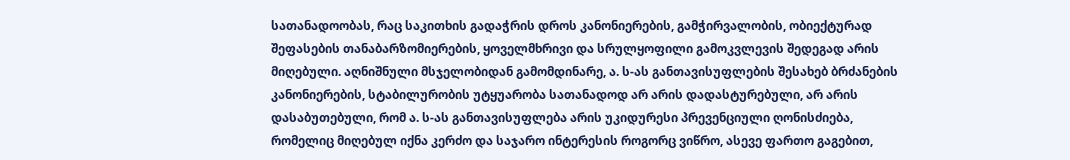სათანადოობას, რაც საკითხის გადაჭრის დროს კანონიერების, გამჭირვალობის, ობიექტურად შეფასების თანაბარზომიერების, ყოველმხრივი და სრულყოფილი გამოკვლევის შედეგად არის მიღებული. აღნიშნული მსჯელობიდან გამომდინარე, ა. ს-ას განთავისუფლების შესახებ ბრძანების კანონიერების, სტაბილურობის უტყუარობა სათანადოდ არ არის დადასტურებული, არ არის დასაბუთებული, რომ ა. ს-ას განთავისუფლება არის უკიდურესი პრევენციული ღონისძიება, რომელიც მიღებულ იქნა კერძო და საჯარო ინტერესის როგორც ვიწრო, ასევე ფართო გაგებით,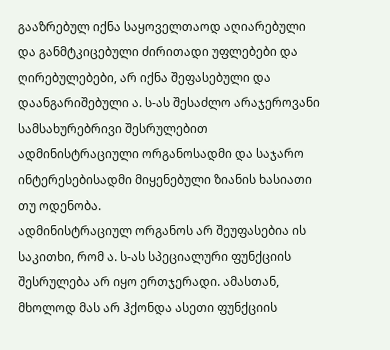გააზრებულ იქნა საყოველთაოდ აღიარებული და განმტკიცებული ძირითადი უფლებები და ღირებულებები, არ იქნა შეფასებული და დაანგარიშებული ა. ს-ას შესაძლო არაჯეროვანი სამსახურებრივი შესრულებით ადმინისტრაციული ორგანოსადმი და საჯარო ინტერესებისადმი მიყენებული ზიანის ხასიათი თუ ოდენობა.
ადმინისტრაციულ ორგანოს არ შეუფასებია ის საკითხი, რომ ა. ს-ას სპეციალური ფუნქციის შესრულება არ იყო ერთჯერადი. ამასთან, მხოლოდ მას არ ჰქონდა ასეთი ფუნქციის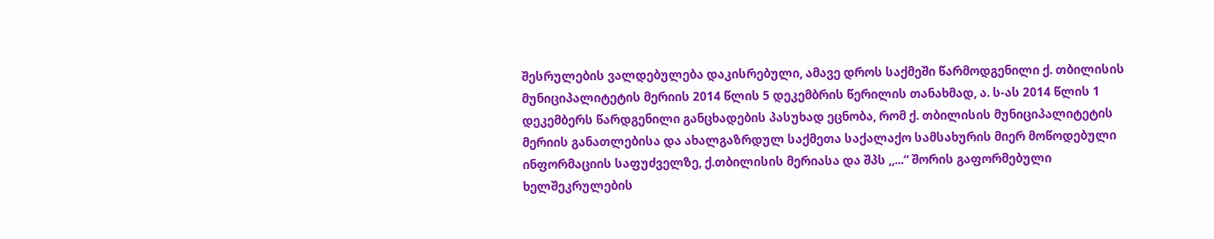შესრულების ვალდებულება დაკისრებული, ამავე დროს საქმეში წარმოდგენილი ქ. თბილისის მუნიციპალიტეტის მერიის 2014 წლის 5 დეკემბრის წერილის თანახმად, ა. ს-ას 2014 წლის 1 დეკემბერს წარდგენილი განცხადების პასუხად ეცნობა, რომ ქ. თბილისის მუნიციპალიტეტის მერიის განათლებისა და ახალგაზრდულ საქმეთა საქალაქო სამსახურის მიერ მოწოდებული ინფორმაციის საფუძველზე, ქ.თბილისის მერიასა და შპს ,,...“ შორის გაფორმებული ხელშეკრულების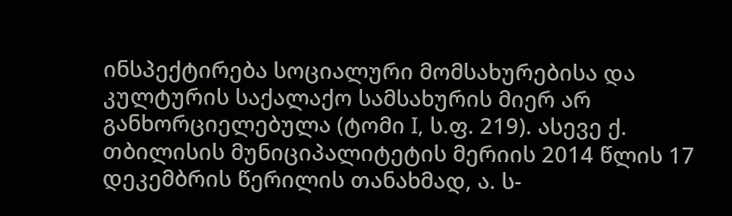ინსპექტირება სოციალური მომსახურებისა და კულტურის საქალაქო სამსახურის მიერ არ განხორციელებულა (ტომი I, ს.ფ. 219). ასევე ქ. თბილისის მუნიციპალიტეტის მერიის 2014 წლის 17 დეკემბრის წერილის თანახმად, ა. ს-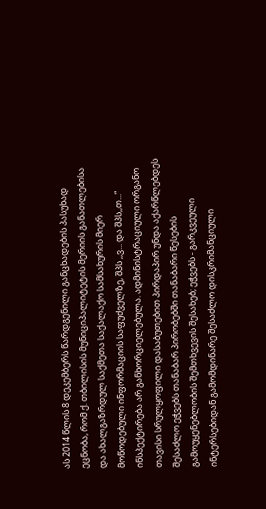ას 2014 წლის 8 დეკემბერს წარდგენილი განცხადების პასუხად ეცნობა, რომ ქ. თბილისის მუნიციპალიტეტის მერიის განათლებისა და ახალგაზრდულ საქმეთა საქალაქო სამსახურის მიერ მოწოდებული ინფორმაციის საფუძველზე, შპს ,,ვ... და შპს,,თ...“ ინსპექტირება არ განხორციელებულა. ადმინისტრაციული ორგანო თავისი სრულყოფილი დასაბუთებით პირდაპირ უნდა აქარწლებდეს შესაძლო ეჭვებს თანაბარ პირობებში თანაბარი წესების გამოუყენებლობის შემთხვევის შესახებ; ეჭვებს - გარკვეული ინტერსებიდან გამომდინარე შესაძლო დისკრიმანციული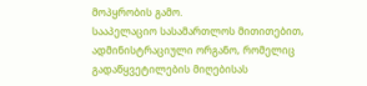მოპყრობის გამო.
სააპელაციო სასამართლოს მითითებით, ადმინისტრაციული ორგანო, რომელიც გადაწყვეტილების მიღებისას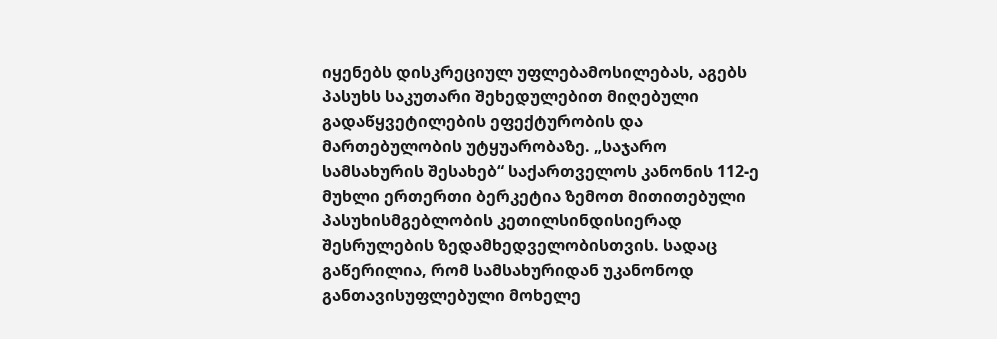იყენებს დისკრეციულ უფლებამოსილებას, აგებს პასუხს საკუთარი შეხედულებით მიღებული გადაწყვეტილების ეფექტურობის და მართებულობის უტყუარობაზე. „საჯარო სამსახურის შესახებ“ საქართველოს კანონის 112-ე მუხლი ერთერთი ბერკეტია ზემოთ მითითებული პასუხისმგებლობის კეთილსინდისიერად შესრულების ზედამხედველობისთვის. სადაც გაწერილია, რომ სამსახურიდან უკანონოდ განთავისუფლებული მოხელე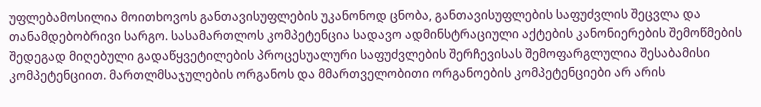უფლებამოსილია მოითხოვოს განთავისუფლების უკანონოდ ცნობა, განთავისუფლების საფუძვლის შეცვლა და თანამდებობრივი სარგო. სასამართლოს კომპეტენცია სადავო ადმინსტრაციული აქტების კანონიერების შემოწმების შედეგად მიღებული გადაწყვეტილების პროცესუალური საფუძვლების შერჩევისას შემოფარგლულია შესაბამისი კომპეტენციით. მართლმსაჯულების ორგანოს და მმართველობითი ორგანოების კომპეტენციები არ არის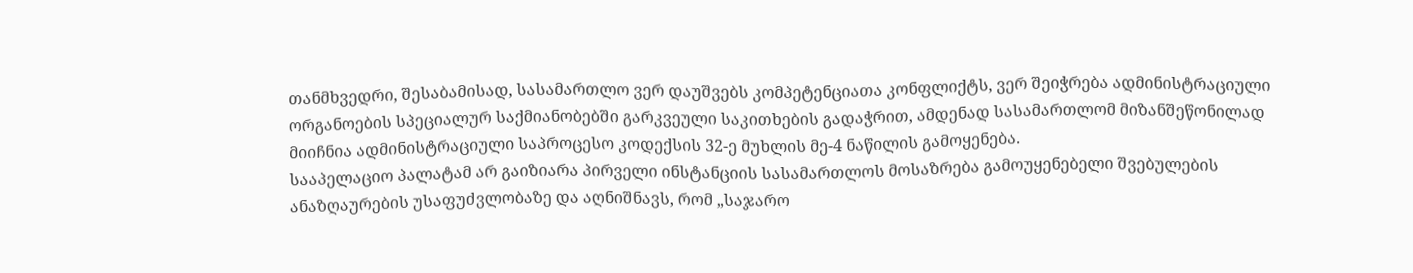თანმხვედრი, შესაბამისად, სასამართლო ვერ დაუშვებს კომპეტენციათა კონფლიქტს, ვერ შეიჭრება ადმინისტრაციული ორგანოების სპეციალურ საქმიანობებში გარკვეული საკითხების გადაჭრით, ამდენად სასამართლომ მიზანშეწონილად მიიჩნია ადმინისტრაციული საპროცესო კოდექსის 32-ე მუხლის მე-4 ნაწილის გამოყენება.
სააპელაციო პალატამ არ გაიზიარა პირველი ინსტანციის სასამართლოს მოსაზრება გამოუყენებელი შვებულების ანაზღაურების უსაფუძვლობაზე და აღნიშნავს, რომ „საჯარო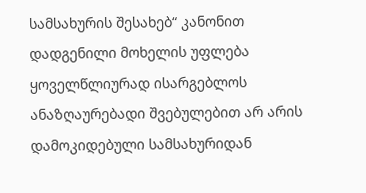სამსახურის შესახებ“ კანონით დადგენილი მოხელის უფლება ყოველწლიურად ისარგებლოს ანაზღაურებადი შვებულებით არ არის დამოკიდებული სამსახურიდან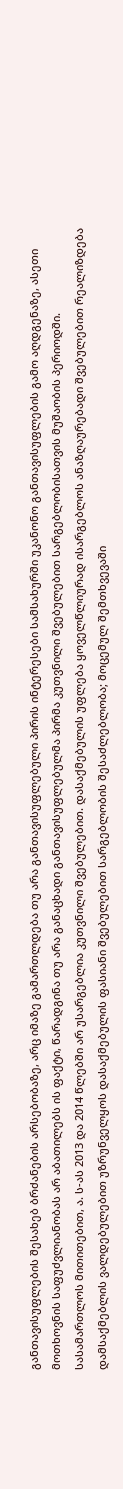განთავისუფლების შესახებ ბრძანების არსებობაზე, არც იმაზე გამართლდება თუ არა განთავისუფლებული პირის ინტერესები სამსახურში უკანონო განთავისუფლების გამო აღდგენაზე, ასეთი მოთხოვნის საფუძვლიანობას არ აბათილებს ის ფაქტი, წარადგინა თუ არა განაცხადი განთავისუფლებულმა პირმა კუთვნილი შვებულებით სარგებლობისათვის მუშაობის პერიოდში.
სასამართლოს მითითებით, ა. ს-ას 2013 და 2014 წლებში არ უსარგებლია კუთვნილი შვებულებით. დასაქმებულის უფლება ყოველწლიურად ისარგებლოს ანაზღაურებადი შვებულებით რეალიზდება დამსაქმებლის ვალდებულებით უზრუნველყოს დასაქმებულის ფასიანი შვებულებით სარგებლობის შესაძლებლობა; მოცემულ შემთხვევაში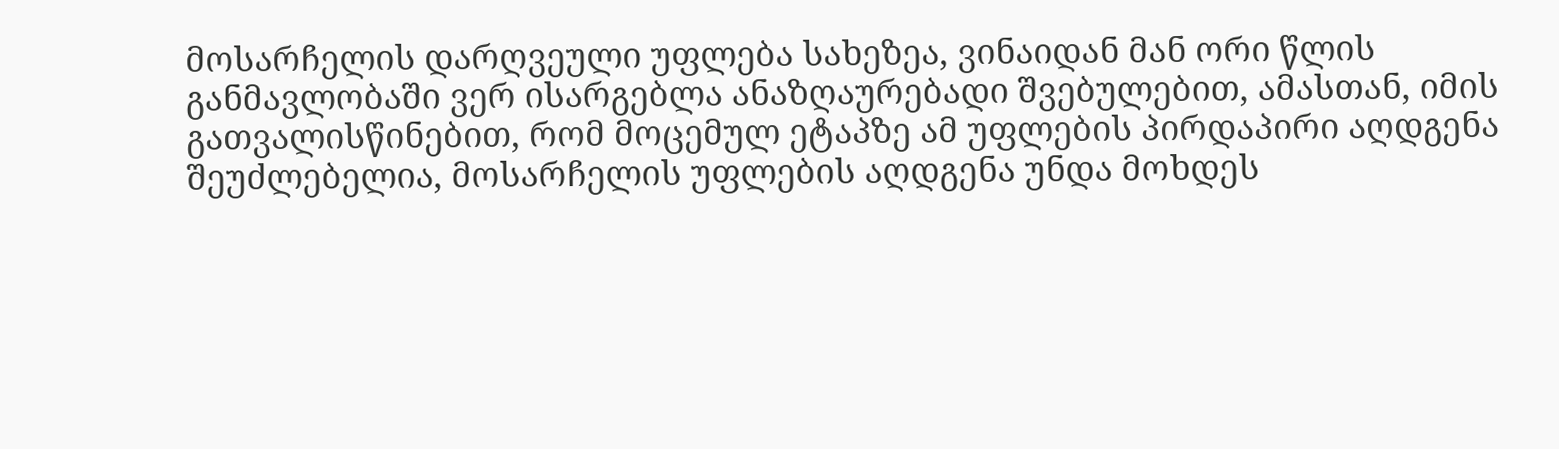მოსარჩელის დარღვეული უფლება სახეზეა, ვინაიდან მან ორი წლის განმავლობაში ვერ ისარგებლა ანაზღაურებადი შვებულებით, ამასთან, იმის გათვალისწინებით, რომ მოცემულ ეტაპზე ამ უფლების პირდაპირი აღდგენა შეუძლებელია, მოსარჩელის უფლების აღდგენა უნდა მოხდეს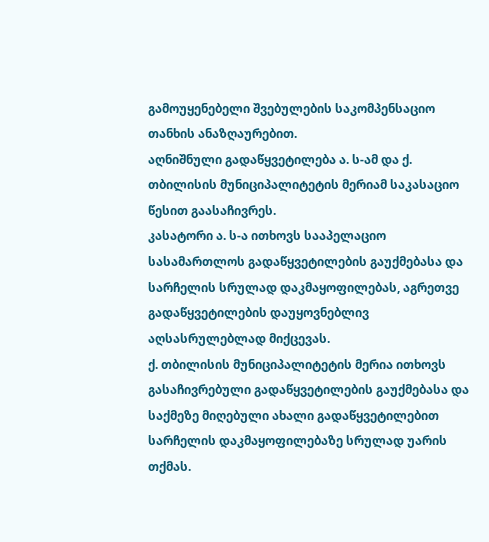გამოუყენებელი შვებულების საკომპენსაციო თანხის ანაზღაურებით.
აღნიშნული გადაწყვეტილება ა. ს-ამ და ქ. თბილისის მუნიციპალიტეტის მერიამ საკასაციო წესით გაასაჩივრეს.
კასატორი ა. ს-ა ითხოვს სააპელაციო სასამართლოს გადაწყვეტილების გაუქმებასა და სარჩელის სრულად დაკმაყოფილებას, აგრეთვე გადაწყვეტილების დაუყოვნებლივ აღსასრულებლად მიქცევას.
ქ. თბილისის მუნიციპალიტეტის მერია ითხოვს გასაჩივრებული გადაწყვეტილების გაუქმებასა და საქმეზე მიღებული ახალი გადაწყვეტილებით სარჩელის დაკმაყოფილებაზე სრულად უარის თქმას.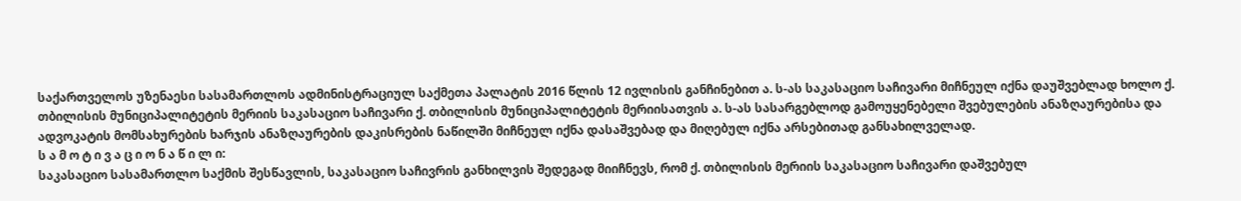საქართველოს უზენაესი სასამართლოს ადმინისტრაციულ საქმეთა პალატის 2016 წლის 12 ივლისის განჩინებით ა. ს-ას საკასაციო საჩივარი მიჩნეულ იქნა დაუშვებლად ხოლო ქ. თბილისის მუნიციპალიტეტის მერიის საკასაციო საჩივარი ქ. თბილისის მუნიციპალიტეტის მერიისათვის ა. ს-ას სასარგებლოდ გამოუყენებელი შვებულების ანაზღაურებისა და ადვოკატის მომსახურების ხარჯის ანაზღაურების დაკისრების ნაწილში მიჩნეულ იქნა დასაშვებად და მიღებულ იქნა არსებითად განსახილველად.
ს ა მ ო ტ ი ვ ა ც ი ო ნ ა წ ი ლ ი:
საკასაციო სასამართლო საქმის შესწავლის, საკასაციო საჩივრის განხილვის შედეგად მიიჩნევს, რომ ქ. თბილისის მერიის საკასაციო საჩივარი დაშვებულ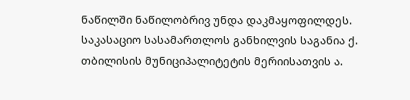ნაწილში ნაწილობრივ უნდა დაკმაყოფილდეს.
საკასაციო სასამართლოს განხილვის საგანია ქ. თბილისის მუნიციპალიტეტის მერიისათვის ა.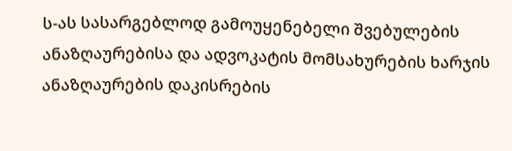ს-ას სასარგებლოდ გამოუყენებელი შვებულების ანაზღაურებისა და ადვოკატის მომსახურების ხარჯის ანაზღაურების დაკისრების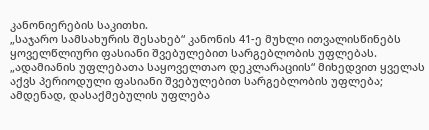კანონიერების საკითხი.
„საჯარო სამსახურის შესახებ“ კანონის 41-ე მუხლი ითვალისწინებს ყოველწლიური ფასიანი შვებულებით სარგებლობის უფლებას.
„ადამიანის უფლებათა საყოველთაო დეკლარაციის“ მიხედვით ყველას აქვს პერიოდული ფასიანი შვებულებით სარგებლობის უფლება; ამდენად, დასაქმებულის უფლება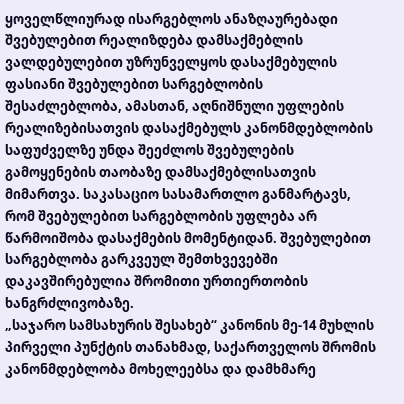ყოველწლიურად ისარგებლოს ანაზღაურებადი შვებულებით რეალიზდება დამსაქმებლის ვალდებულებით უზრუნველყოს დასაქმებულის ფასიანი შვებულებით სარგებლობის შესაძლებლობა, ამასთან, აღნიშნული უფლების რეალიზებისათვის დასაქმებულს კანონმდებლობის საფუძველზე უნდა შეეძლოს შვებულების გამოყენების თაობაზე დამსაქმებლისათვის მიმართვა. საკასაციო სასამართლო განმარტავს, რომ შვებულებით სარგებლობის უფლება არ წარმოიშობა დასაქმების მომენტიდან. შვებულებით სარგებლობა გარკვეულ შემთხვევებში დაკავშირებულია შრომითი ურთიერთობის ხანგრძლივობაზე.
„საჯარო სამსახურის შესახებ“ კანონის მე-14 მუხლის პირველი პუნქტის თანახმად, საქართველოს შრომის კანონმდებლობა მოხელეებსა და დამხმარე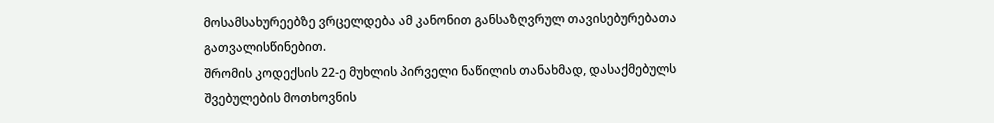მოსამსახურეებზე ვრცელდება ამ კანონით განსაზღვრულ თავისებურებათა გათვალისწინებით.
შრომის კოდექსის 22-ე მუხლის პირველი ნაწილის თანახმად, დასაქმებულს შვებულების მოთხოვნის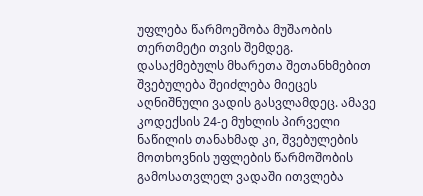უფლება წარმოეშობა მუშაობის თერთმეტი თვის შემდეგ. დასაქმებულს მხარეთა შეთანხმებით შვებულება შეიძლება მიეცეს აღნიშნული ვადის გასვლამდეც. ამავე კოდექსის 24-ე მუხლის პირველი ნაწილის თანახმად კი, შვებულების მოთხოვნის უფლების წარმოშობის გამოსათვლელ ვადაში ითვლება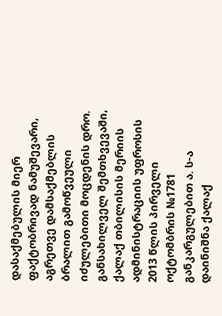დასაქმებულის მიერ ფაქტობრივად ნამუშევარი, აგრეთვე დამსაქმებლის ბრალით გამოწვეული იძულებითი მოცდენის დრო.
განსახილველ შემთხვევაში, ქალაქ თბილისის მერიის ადმინისტრაციის უფროსის 2013 წლის პირველი ოქტომბრის №1781 განკარგულებით ა. ს-ა დაინიშნა ქალაქ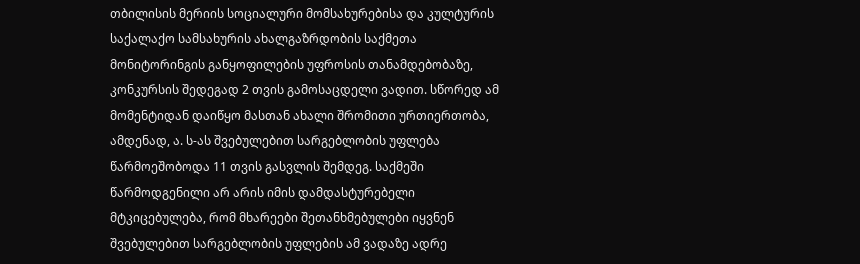თბილისის მერიის სოციალური მომსახურებისა და კულტურის საქალაქო სამსახურის ახალგაზრდობის საქმეთა მონიტორინგის განყოფილების უფროსის თანამდებობაზე, კონკურსის შედეგად 2 თვის გამოსაცდელი ვადით. სწორედ ამ მომენტიდან დაიწყო მასთან ახალი შრომითი ურთიერთობა, ამდენად, ა. ს-ას შვებულებით სარგებლობის უფლება წარმოეშობოდა 11 თვის გასვლის შემდეგ. საქმეში წარმოდგენილი არ არის იმის დამდასტურებელი მტკიცებულება, რომ მხარეები შეთანხმებულები იყვნენ შვებულებით სარგებლობის უფლების ამ ვადაზე ადრე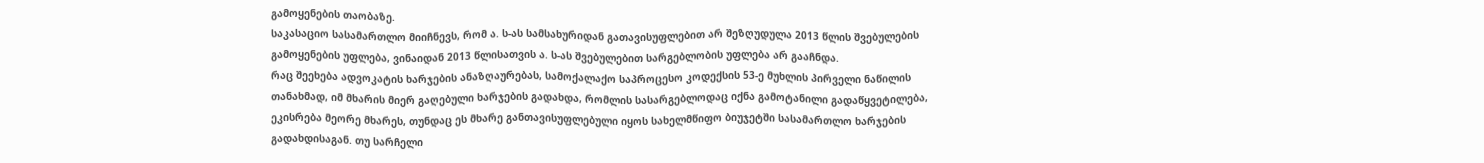გამოყენების თაობაზე.
საკასაციო სასამართლო მიიჩნევს, რომ ა. ს-ას სამსახურიდან გათავისუფლებით არ შეზღუდულა 2013 წლის შვებულების გამოყენების უფლება, ვინაიდან 2013 წლისათვის ა. ს-ას შვებულებით სარგებლობის უფლება არ გააჩნდა.
რაც შეეხება ადვოკატის ხარჯების ანაზღაურებას, სამოქალაქო საპროცესო კოდექსის 53-ე მუხლის პირველი ნაწილის თანახმად, იმ მხარის მიერ გაღებული ხარჯების გადახდა, რომლის სასარგებლოდაც იქნა გამოტანილი გადაწყვეტილება, ეკისრება მეორე მხარეს, თუნდაც ეს მხარე განთავისუფლებული იყოს სახელმწიფო ბიუჯეტში სასამართლო ხარჯების გადახდისაგან. თუ სარჩელი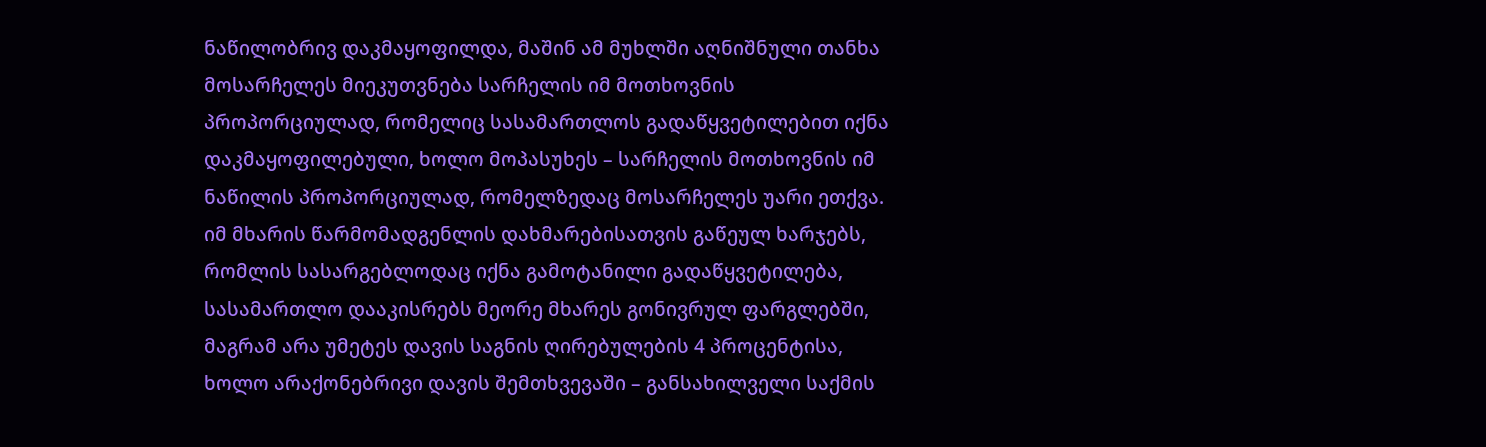ნაწილობრივ დაკმაყოფილდა, მაშინ ამ მუხლში აღნიშნული თანხა მოსარჩელეს მიეკუთვნება სარჩელის იმ მოთხოვნის პროპორციულად, რომელიც სასამართლოს გადაწყვეტილებით იქნა დაკმაყოფილებული, ხოლო მოპასუხეს – სარჩელის მოთხოვნის იმ ნაწილის პროპორციულად, რომელზედაც მოსარჩელეს უარი ეთქვა. იმ მხარის წარმომადგენლის დახმარებისათვის გაწეულ ხარჯებს, რომლის სასარგებლოდაც იქნა გამოტანილი გადაწყვეტილება, სასამართლო დააკისრებს მეორე მხარეს გონივრულ ფარგლებში, მაგრამ არა უმეტეს დავის საგნის ღირებულების 4 პროცენტისა, ხოლო არაქონებრივი დავის შემთხვევაში – განსახილველი საქმის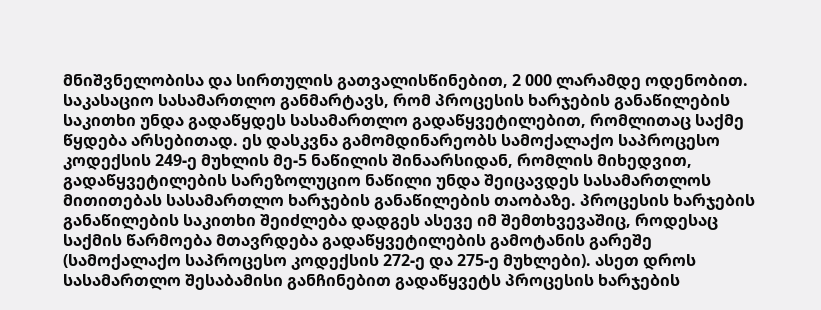მნიშვნელობისა და სირთულის გათვალისწინებით, 2 000 ლარამდე ოდენობით.
საკასაციო სასამართლო განმარტავს, რომ პროცესის ხარჯების განაწილების საკითხი უნდა გადაწყდეს სასამართლო გადაწყვეტილებით, რომლითაც საქმე წყდება არსებითად. ეს დასკვნა გამომდინარეობს სამოქალაქო საპროცესო კოდექსის 249-ე მუხლის მე-5 ნაწილის შინაარსიდან, რომლის მიხედვით, გადაწყვეტილების სარეზოლუციო ნაწილი უნდა შეიცავდეს სასამართლოს მითითებას სასამართლო ხარჯების განაწილების თაობაზე. პროცესის ხარჯების განაწილების საკითხი შეიძლება დადგეს ასევე იმ შემთხვევაშიც, როდესაც საქმის წარმოება მთავრდება გადაწყვეტილების გამოტანის გარეშე (სამოქალაქო საპროცესო კოდექსის 272-ე და 275-ე მუხლები). ასეთ დროს სასამართლო შესაბამისი განჩინებით გადაწყვეტს პროცესის ხარჯების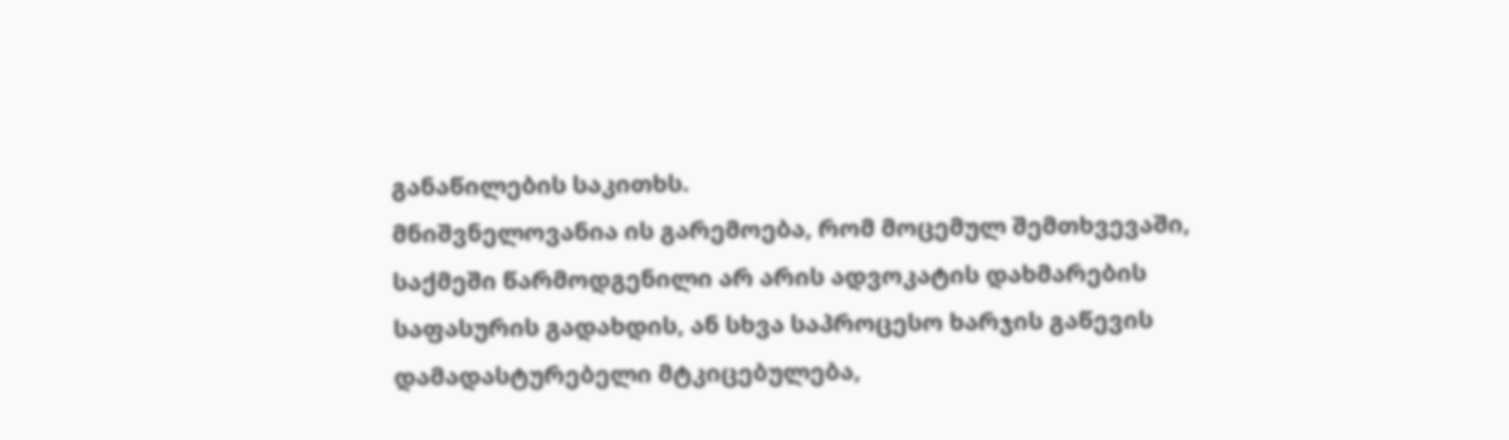განაწილების საკითხს.
მნიშვნელოვანია ის გარემოება, რომ მოცემულ შემთხვევაში, საქმეში წარმოდგენილი არ არის ადვოკატის დახმარების საფასურის გადახდის, ან სხვა საპროცესო ხარჯის გაწევის დამადასტურებელი მტკიცებულება,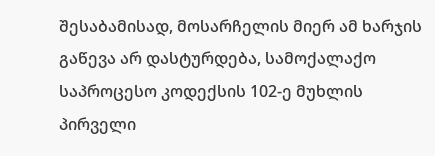შესაბამისად, მოსარჩელის მიერ ამ ხარჯის გაწევა არ დასტურდება, სამოქალაქო საპროცესო კოდექსის 102-ე მუხლის პირველი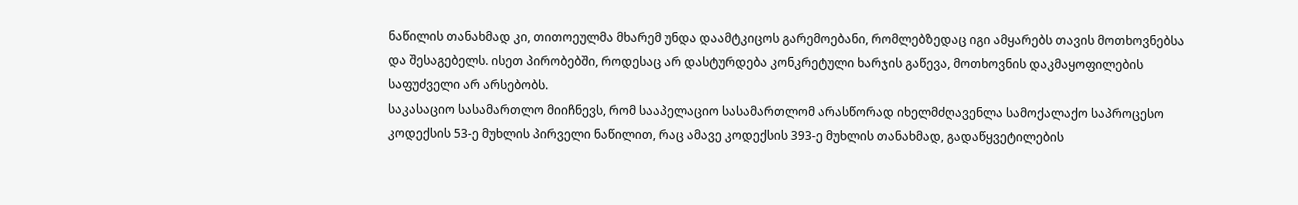ნაწილის თანახმად კი, თითოეულმა მხარემ უნდა დაამტკიცოს გარემოებანი, რომლებზედაც იგი ამყარებს თავის მოთხოვნებსა და შესაგებელს. ისეთ პირობებში, როდესაც არ დასტურდება კონკრეტული ხარჯის გაწევა, მოთხოვნის დაკმაყოფილების საფუძველი არ არსებობს.
საკასაციო სასამართლო მიიჩნევს, რომ სააპელაციო სასამართლომ არასწორად იხელმძღავენლა სამოქალაქო საპროცესო კოდექსის 53-ე მუხლის პირველი ნაწილით, რაც ამავე კოდექსის 393-ე მუხლის თანახმად, გადაწყვეტილების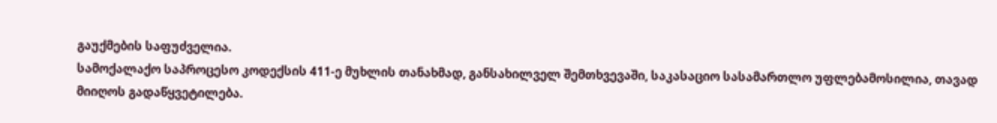გაუქმების საფუძველია.
სამოქალაქო საპროცესო კოდექსის 411-ე მუხლის თანახმად, განსახილველ შემთხვევაში, საკასაციო სასამართლო უფლებამოსილია, თავად მიიღოს გადაწყვეტილება.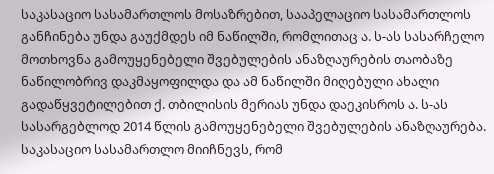საკასაციო სასამართლოს მოსაზრებით, სააპელაციო სასამართლოს განჩინება უნდა გაუქმდეს იმ ნაწილში, რომლითაც ა. ს-ას სასარჩელო მოთხოვნა გამოუყენებელი შვებულების ანაზღაურების თაობაზე ნაწილობრივ დაკმაყოფილდა და ამ ნაწილში მიღებული ახალი გადაწყვეტილებით ქ. თბილისის მერიას უნდა დაეკისროს ა. ს-ას სასარგებლოდ 2014 წლის გამოუყენებელი შვებულების ანაზღაურება.
საკასაციო სასამართლო მიიჩნევს, რომ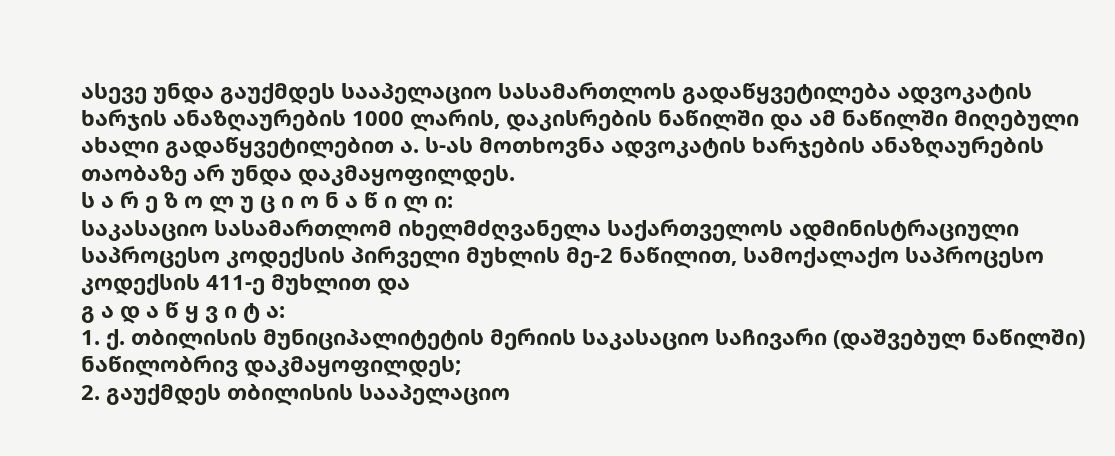ასევე უნდა გაუქმდეს სააპელაციო სასამართლოს გადაწყვეტილება ადვოკატის ხარჯის ანაზღაურების 1000 ლარის, დაკისრების ნაწილში და ამ ნაწილში მიღებული ახალი გადაწყვეტილებით ა. ს-ას მოთხოვნა ადვოკატის ხარჯების ანაზღაურების თაობაზე არ უნდა დაკმაყოფილდეს.
ს ა რ ე ზ ო ლ უ ც ი ო ნ ა წ ი ლ ი:
საკასაციო სასამართლომ იხელმძღვანელა საქართველოს ადმინისტრაციული საპროცესო კოდექსის პირველი მუხლის მე-2 ნაწილით, სამოქალაქო საპროცესო კოდექსის 411-ე მუხლით და
გ ა დ ა წ ყ ვ ი ტ ა:
1. ქ. თბილისის მუნიციპალიტეტის მერიის საკასაციო საჩივარი (დაშვებულ ნაწილში) ნაწილობრივ დაკმაყოფილდეს;
2. გაუქმდეს თბილისის სააპელაციო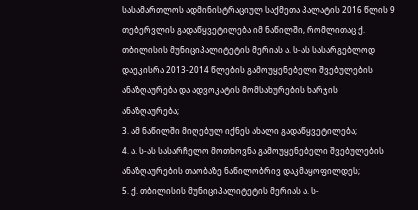სასამართლოს ადმინისტრაციულ საქმეთა პალატის 2016 წლის 9 თებერვლის გადაწყვეტილება იმ ნაწილში, რომლითაც ქ. თბილისის მუნიციპალიტეტის მერიას ა. ს-ას სასარგებლოდ დაეკისრა 2013-2014 წლების გამოუყენებელი შვებულების ანაზღაურება და ადვოკატის მომსახურების ხარჯის ანაზღაურება;
3. ამ ნაწილში მიღებულ იქნეს ახალი გადაწყვეტილება;
4. ა. ს-ას სასარჩელო მოთხოვნა გამოუყენებელი შვებულების ანაზღაურების თაობაზე ნაწილობრივ დაკმაყოფილდეს;
5. ქ. თბილისის მუნიციპალიტეტის მერიას ა. ს-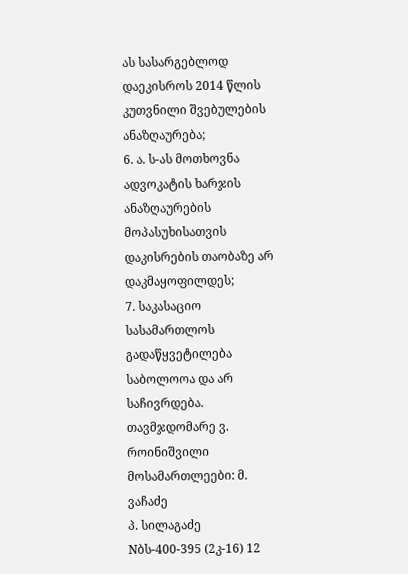ას სასარგებლოდ დაეკისროს 2014 წლის კუთვნილი შვებულების ანაზღაურება;
6. ა. ს-ას მოთხოვნა ადვოკატის ხარჯის ანაზღაურების მოპასუხისათვის დაკისრების თაობაზე არ დაკმაყოფილდეს;
7. საკასაციო სასამართლოს გადაწყვეტილება საბოლოოა და არ საჩივრდება.
თავმჯდომარე ვ. როინიშვილი
მოსამართლეები: მ. ვაჩაძე
პ. სილაგაძე
Nბს-400-395 (2კ-16) 12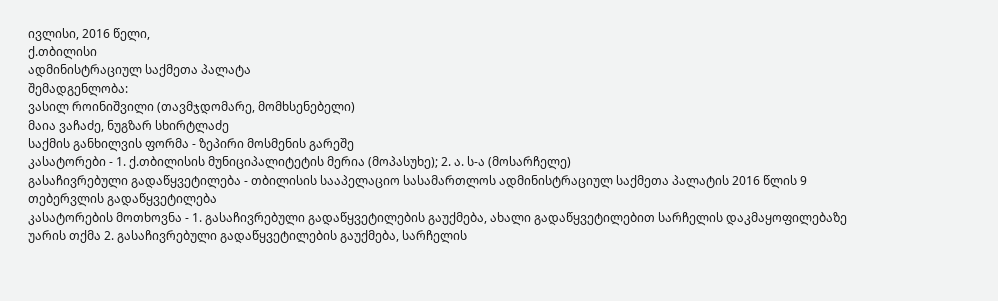ივლისი, 2016 წელი,
ქ.თბილისი
ადმინისტრაციულ საქმეთა პალატა
შემადგენლობა:
ვასილ როინიშვილი (თავმჯდომარე, მომხსენებელი)
მაია ვაჩაძე, ნუგზარ სხირტლაძე
საქმის განხილვის ფორმა - ზეპირი მოსმენის გარეშე
კასატორები - 1. ქ.თბილისის მუნიციპალიტეტის მერია (მოპასუხე); 2. ა. ს-ა (მოსარჩელე)
გასაჩივრებული გადაწყვეტილება - თბილისის სააპელაციო სასამართლოს ადმინისტრაციულ საქმეთა პალატის 2016 წლის 9 თებერვლის გადაწყვეტილება
კასატორების მოთხოვნა - 1. გასაჩივრებული გადაწყვეტილების გაუქმება, ახალი გადაწყვეტილებით სარჩელის დაკმაყოფილებაზე უარის თქმა 2. გასაჩივრებული გადაწყვეტილების გაუქმება, სარჩელის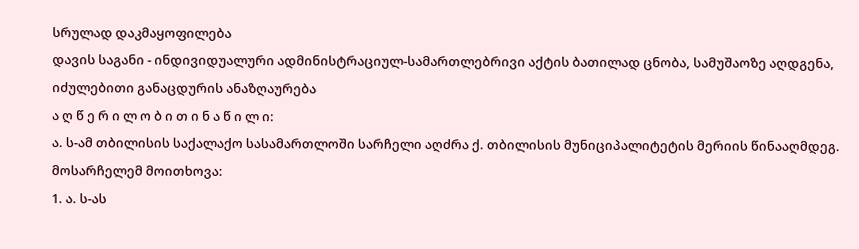სრულად დაკმაყოფილება
დავის საგანი - ინდივიდუალური ადმინისტრაციულ-სამართლებრივი აქტის ბათილად ცნობა, სამუშაოზე აღდგენა, იძულებითი განაცდურის ანაზღაურება
ა ღ წ ე რ ი ლ ო ბ ი თ ი ნ ა წ ი ლ ი:
ა. ს-ამ თბილისის საქალაქო სასამართლოში სარჩელი აღძრა ქ. თბილისის მუნიციპალიტეტის მერიის წინააღმდეგ.
მოსარჩელემ მოითხოვა:
1. ა. ს-ას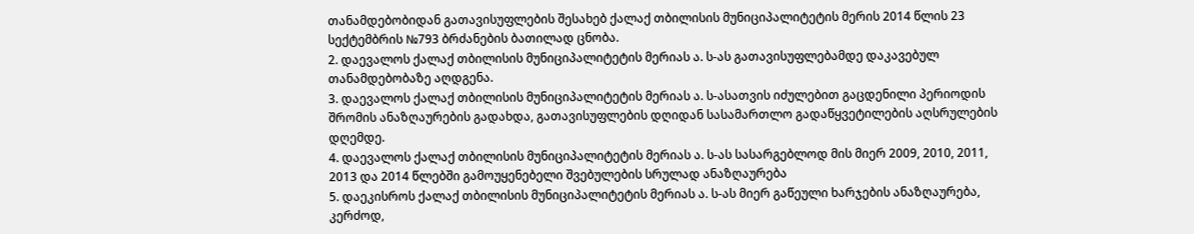თანამდებობიდან გათავისუფლების შესახებ ქალაქ თბილისის მუნიციპალიტეტის მერის 2014 წლის 23 სექტემბრის №793 ბრძანების ბათილად ცნობა.
2. დაევალოს ქალაქ თბილისის მუნიციპალიტეტის მერიას ა. ს-ას გათავისუფლებამდე დაკავებულ თანამდებობაზე აღდგენა.
3. დაევალოს ქალაქ თბილისის მუნიციპალიტეტის მერიას ა. ს-ასათვის იძულებით გაცდენილი პერიოდის შრომის ანაზღაურების გადახდა, გათავისუფლების დღიდან სასამართლო გადაწყვეტილების აღსრულების დღემდე.
4. დაევალოს ქალაქ თბილისის მუნიციპალიტეტის მერიას ა. ს-ას სასარგებლოდ მის მიერ 2009, 2010, 2011, 2013 და 2014 წლებში გამოუყენებელი შვებულების სრულად ანაზღაურება
5. დაეკისროს ქალაქ თბილისის მუნიციპალიტეტის მერიას ა. ს-ას მიერ გაწეული ხარჯების ანაზღაურება, კერძოდ,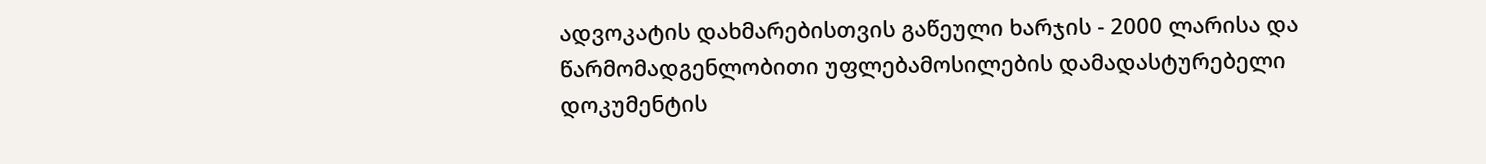ადვოკატის დახმარებისთვის გაწეული ხარჯის - 2000 ლარისა და წარმომადგენლობითი უფლებამოსილების დამადასტურებელი დოკუმენტის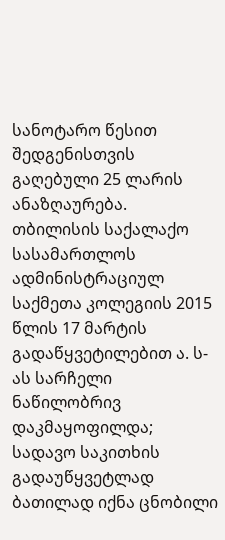სანოტარო წესით შედგენისთვის გაღებული 25 ლარის ანაზღაურება.
თბილისის საქალაქო სასამართლოს ადმინისტრაციულ საქმეთა კოლეგიის 2015 წლის 17 მარტის გადაწყვეტილებით ა. ს-ას სარჩელი ნაწილობრივ დაკმაყოფილდა; სადავო საკითხის გადაუწყვეტლად ბათილად იქნა ცნობილი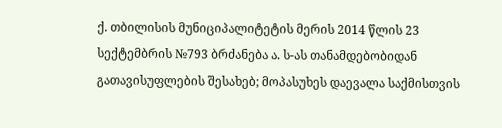ქ. თბილისის მუნიციპალიტეტის მერის 2014 წლის 23 სექტემბრის №793 ბრძანება ა. ს-ას თანამდებობიდან გათავისუფლების შესახებ; მოპასუხეს დაევალა საქმისთვის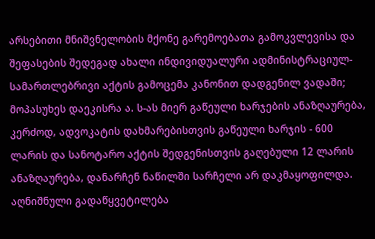არსებითი მნიშვნელობის მქონე გარემოებათა გამოკვლევისა და შეფასების შედეგად ახალი ინდივიდუალური ადმინისტრაციულ-სამართლებრივი აქტის გამოცემა კანონით დადგენილ ვადაში; მოპასუხეს დაეკისრა ა. ს-ას მიერ გაწეული ხარჯების ანაზღაურება, კერძოდ, ადვოკატის დახმარებისთვის გაწეული ხარჯის - 600 ლარის და სანოტარო აქტის შედგენისთვის გაღებული 12 ლარის ანაზღაურება, დანარჩენ ნაწილში სარჩელი არ დაკმაყოფილდა.
აღნიშნული გადაწყვეტილება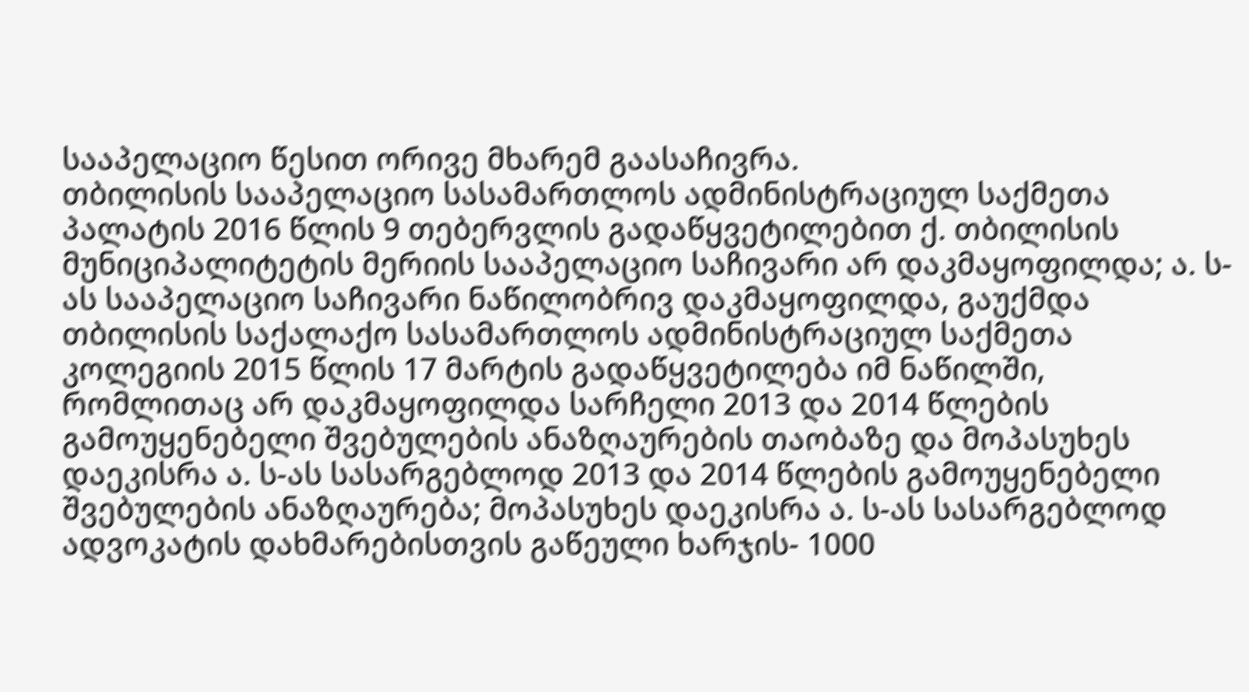სააპელაციო წესით ორივე მხარემ გაასაჩივრა.
თბილისის სააპელაციო სასამართლოს ადმინისტრაციულ საქმეთა პალატის 2016 წლის 9 თებერვლის გადაწყვეტილებით ქ. თბილისის მუნიციპალიტეტის მერიის სააპელაციო საჩივარი არ დაკმაყოფილდა; ა. ს-ას სააპელაციო საჩივარი ნაწილობრივ დაკმაყოფილდა, გაუქმდა თბილისის საქალაქო სასამართლოს ადმინისტრაციულ საქმეთა კოლეგიის 2015 წლის 17 მარტის გადაწყვეტილება იმ ნაწილში, რომლითაც არ დაკმაყოფილდა სარჩელი 2013 და 2014 წლების გამოუყენებელი შვებულების ანაზღაურების თაობაზე და მოპასუხეს დაეკისრა ა. ს-ას სასარგებლოდ 2013 და 2014 წლების გამოუყენებელი შვებულების ანაზღაურება; მოპასუხეს დაეკისრა ა. ს-ას სასარგებლოდ ადვოკატის დახმარებისთვის გაწეული ხარჯის- 1000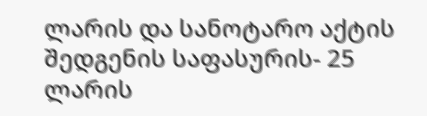ლარის და სანოტარო აქტის შედგენის საფასურის- 25 ლარის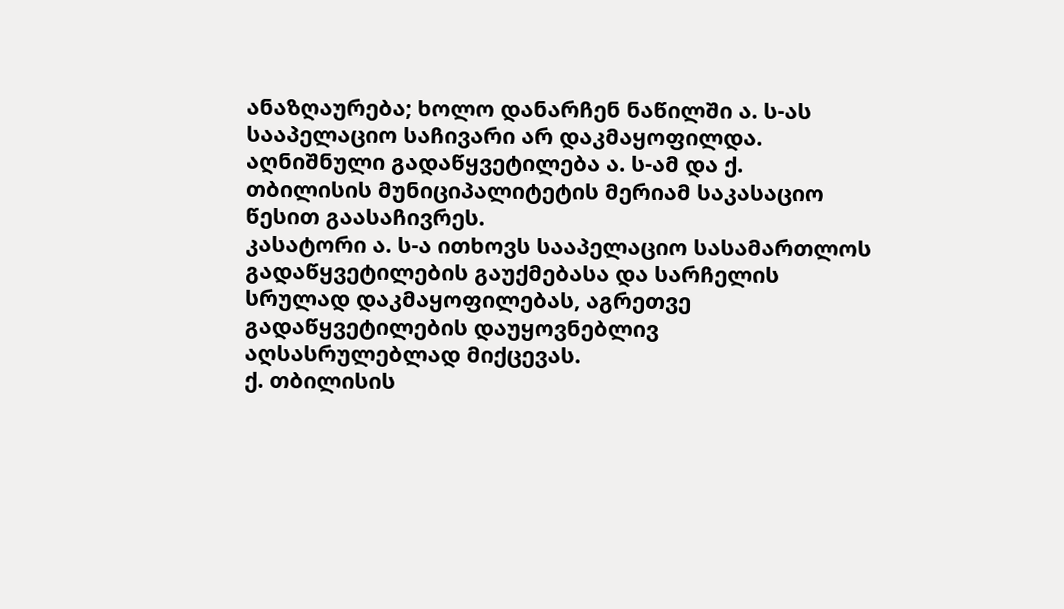ანაზღაურება; ხოლო დანარჩენ ნაწილში ა. ს-ას სააპელაციო საჩივარი არ დაკმაყოფილდა.
აღნიშნული გადაწყვეტილება ა. ს-ამ და ქ. თბილისის მუნიციპალიტეტის მერიამ საკასაციო წესით გაასაჩივრეს.
კასატორი ა. ს-ა ითხოვს სააპელაციო სასამართლოს გადაწყვეტილების გაუქმებასა და სარჩელის სრულად დაკმაყოფილებას, აგრეთვე გადაწყვეტილების დაუყოვნებლივ აღსასრულებლად მიქცევას.
ქ. თბილისის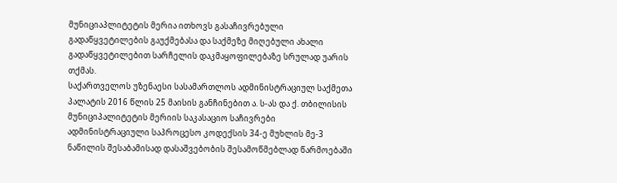მუნიციაპლიტეტის მერია ითხოვს გასაჩივრებული გადაწყვეტილების გაუქმებასა და საქმეზე მიღებული ახალი გადაწყვეტილებით სარჩელის დაკმაყოფილებაზე სრულად უარის თქმას.
საქართველოს უზენაესი სასამართლოს ადმინისტრაციულ საქმეთა პალატის 2016 წლის 25 მაისის განჩინებით ა. ს-ას და ქ. თბილისის მუნიციპალიტეტის მერიის საკასაციო საჩივრები ადმინისტრაციული საპროცესო კოდექსის 34-ე მუხლის მე-3 ნაწილის შესაბამისად დასაშვებობის შესამოწმებლად წარმოებაში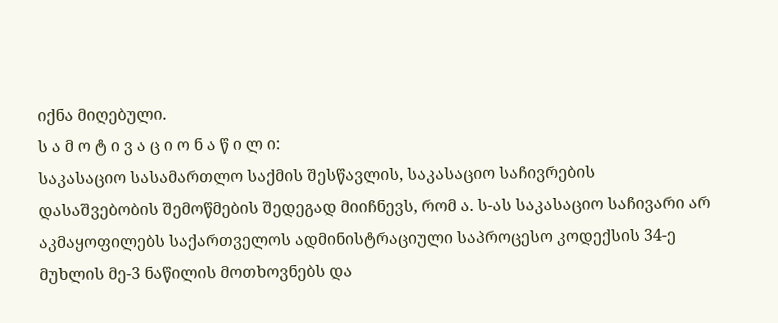იქნა მიღებული.
ს ა მ ო ტ ი ვ ა ც ი ო ნ ა წ ი ლ ი:
საკასაციო სასამართლო საქმის შესწავლის, საკასაციო საჩივრების დასაშვებობის შემოწმების შედეგად მიიჩნევს, რომ ა. ს-ას საკასაციო საჩივარი არ აკმაყოფილებს საქართველოს ადმინისტრაციული საპროცესო კოდექსის 34-ე მუხლის მე-3 ნაწილის მოთხოვნებს და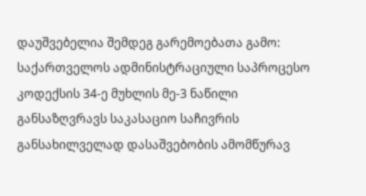დაუშვებელია შემდეგ გარემოებათა გამო:
საქართველოს ადმინისტრაციული საპროცესო კოდექსის 34-ე მუხლის მე-3 ნაწილი განსაზღვრავს საკასაციო საჩივრის განსახილველად დასაშვებობის ამომწურავ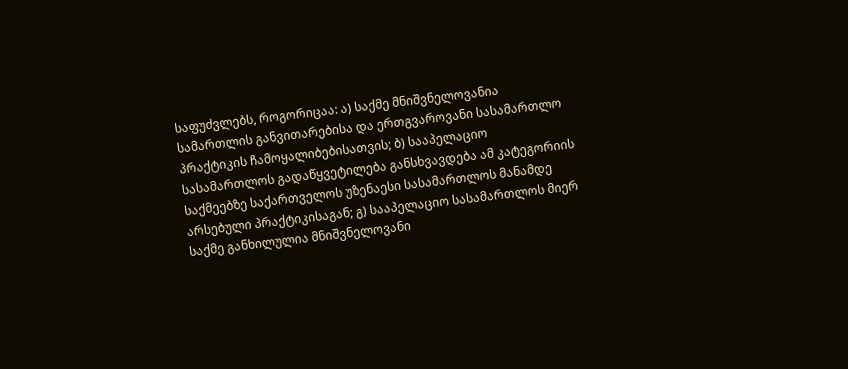საფუძვლებს, როგორიცაა: ა) საქმე მნიშვნელოვანია სამართლის განვითარებისა და ერთგვაროვანი სასამართლო პრაქტიკის ჩამოყალიბებისათვის; ბ) სააპელაციო სასამართლოს გადაწყვეტილება განსხვავდება ამ კატეგორიის საქმეებზე საქართველოს უზენაესი სასამართლოს მანამდე არსებული პრაქტიკისაგან; გ) სააპელაციო სასამართლოს მიერ საქმე განხილულია მნიშვნელოვანი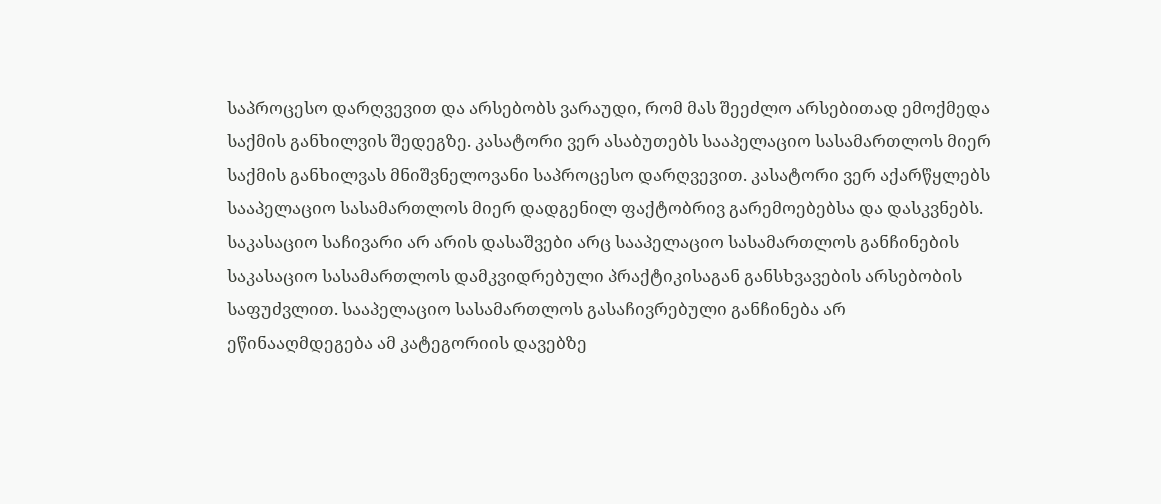საპროცესო დარღვევით და არსებობს ვარაუდი, რომ მას შეეძლო არსებითად ემოქმედა საქმის განხილვის შედეგზე. კასატორი ვერ ასაბუთებს სააპელაციო სასამართლოს მიერ საქმის განხილვას მნიშვნელოვანი საპროცესო დარღვევით. კასატორი ვერ აქარწყლებს სააპელაციო სასამართლოს მიერ დადგენილ ფაქტობრივ გარემოებებსა და დასკვნებს.
საკასაციო საჩივარი არ არის დასაშვები არც სააპელაციო სასამართლოს განჩინების საკასაციო სასამართლოს დამკვიდრებული პრაქტიკისაგან განსხვავების არსებობის საფუძვლით. სააპელაციო სასამართლოს გასაჩივრებული განჩინება არ ეწინააღმდეგება ამ კატეგორიის დავებზე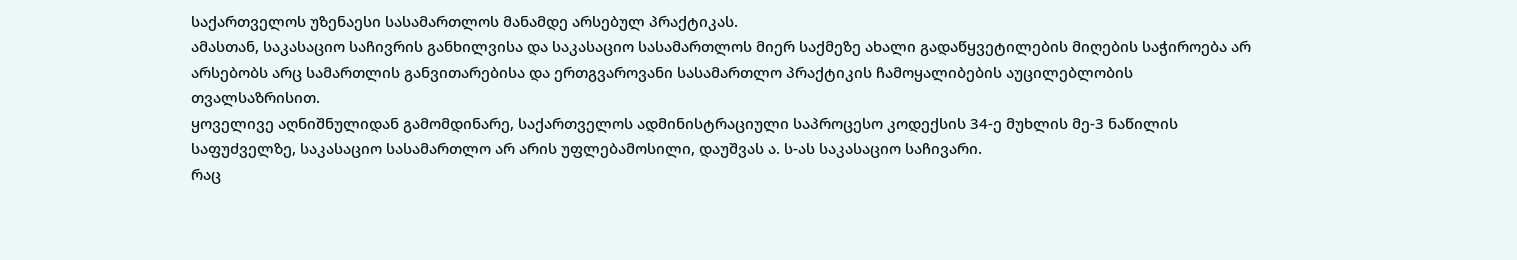საქართველოს უზენაესი სასამართლოს მანამდე არსებულ პრაქტიკას.
ამასთან, საკასაციო საჩივრის განხილვისა და საკასაციო სასამართლოს მიერ საქმეზე ახალი გადაწყვეტილების მიღების საჭიროება არ არსებობს არც სამართლის განვითარებისა და ერთგვაროვანი სასამართლო პრაქტიკის ჩამოყალიბების აუცილებლობის თვალსაზრისით.
ყოველივე აღნიშნულიდან გამომდინარე, საქართველოს ადმინისტრაციული საპროცესო კოდექსის 34-ე მუხლის მე-3 ნაწილის საფუძველზე, საკასაციო სასამართლო არ არის უფლებამოსილი, დაუშვას ა. ს-ას საკასაციო საჩივარი.
რაც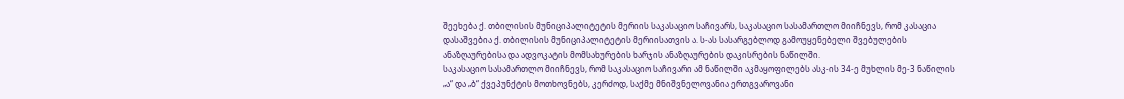შეეხება ქ. თბილისის მუნიციპალიტეტის მერიის საკასაციო საჩივარს, საკასაციო სასამართლო მიიჩნევს, რომ კასაცია დასაშვებია ქ. თბილისის მუნიციპალიტეტის მერიისათვის ა. ს-ას სასარგებლოდ გამოუყენებელი შვებულების ანაზღაურებისა და ადვოკატის მომსახურების ხარჯის ანაზღაურების დაკისრების ნაწილში.
საკასაციო სასამართლო მიიჩნევს, რომ საკასაციო საჩივარი ამ ნაწილში აკმაყოფილებს ასკ-ის 34-ე მუხლის მე-3 ნაწილის „ა“ და „ბ“ ქვეპუნქტის მოთხოვნებს, კერძოდ, საქმე მნიშვნელოვანია ერთგვაროვანი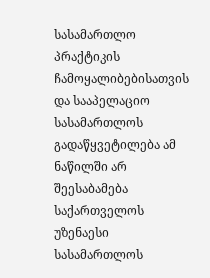სასამართლო პრაქტიკის ჩამოყალიბებისათვის და სააპელაციო სასამართლოს გადაწყვეტილება ამ ნაწილში არ შეესაბამება საქართველოს უზენაესი სასამართლოს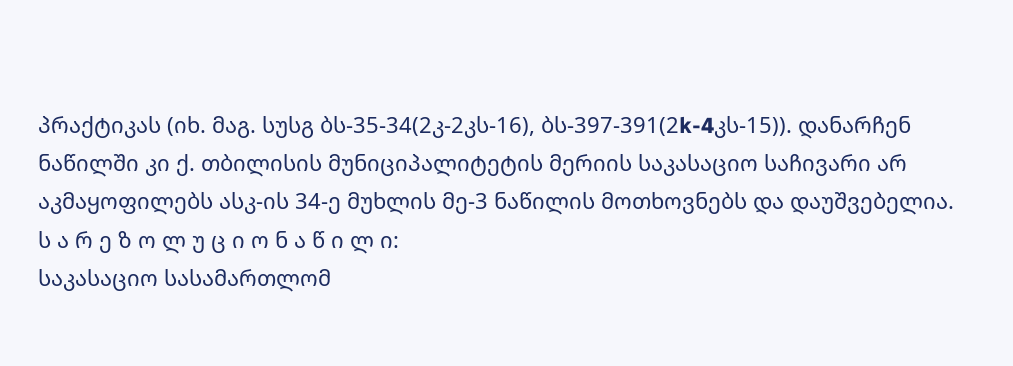პრაქტიკას (იხ. მაგ. სუსგ ბს-35-34(2კ-2კს-16), ბს-397-391(2k-4კს-15)). დანარჩენ ნაწილში კი ქ. თბილისის მუნიციპალიტეტის მერიის საკასაციო საჩივარი არ აკმაყოფილებს ასკ-ის 34-ე მუხლის მე-3 ნაწილის მოთხოვნებს და დაუშვებელია.
ს ა რ ე ზ ო ლ უ ც ი ო ნ ა წ ი ლ ი:
საკასაციო სასამართლომ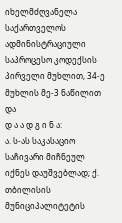იხელმძღვანელა საქართველოს ადმინისტრაციული საპროცესო კოდექსის პირველი მუხლით, 34-ე მუხლის მე-3 ნაწილით და
დ ა ა დ გ ი ნ ა:
ა. ს-ას საკასაციო საჩივარი მიჩნეულ იქნეს დაუშვებლად; ქ. თბილისის მუნიციპალიტეტის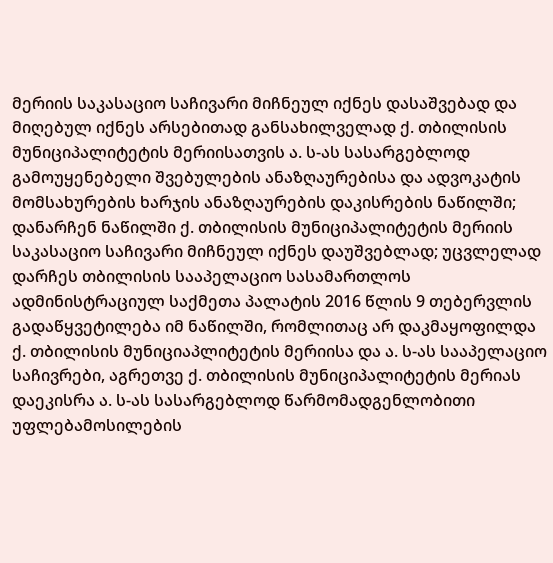მერიის საკასაციო საჩივარი მიჩნეულ იქნეს დასაშვებად და მიღებულ იქნეს არსებითად განსახილველად ქ. თბილისის მუნიციპალიტეტის მერიისათვის ა. ს-ას სასარგებლოდ გამოუყენებელი შვებულების ანაზღაურებისა და ადვოკატის მომსახურების ხარჯის ანაზღაურების დაკისრების ნაწილში; დანარჩენ ნაწილში ქ. თბილისის მუნიციპალიტეტის მერიის საკასაციო საჩივარი მიჩნეულ იქნეს დაუშვებლად; უცვლელად დარჩეს თბილისის სააპელაციო სასამართლოს ადმინისტრაციულ საქმეთა პალატის 2016 წლის 9 თებერვლის გადაწყვეტილება იმ ნაწილში, რომლითაც არ დაკმაყოფილდა ქ. თბილისის მუნიციაპლიტეტის მერიისა და ა. ს-ას სააპელაციო საჩივრები, აგრეთვე ქ. თბილისის მუნიციპალიტეტის მერიას დაეკისრა ა. ს-ას სასარგებლოდ წარმომადგენლობითი უფლებამოსილების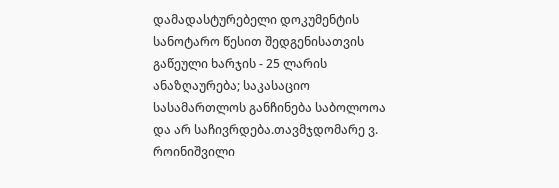დამადასტურებელი დოკუმენტის სანოტარო წესით შედგენისათვის გაწეული ხარჯის - 25 ლარის ანაზღაურება; საკასაციო სასამართლოს განჩინება საბოლოოა და არ საჩივრდება.თავმჯდომარე ვ. როინიშვილი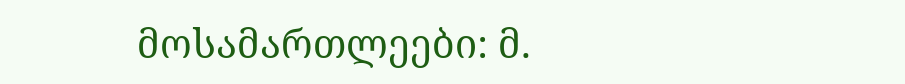მოსამართლეები: მ.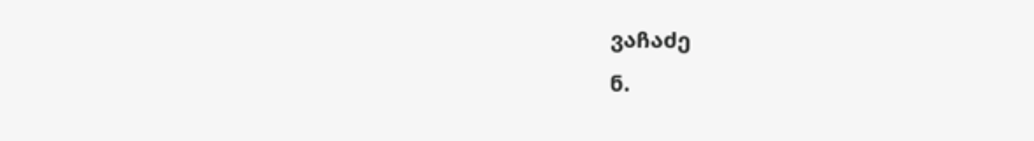ვაჩაძე
ნ.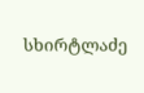სხირტლაძე